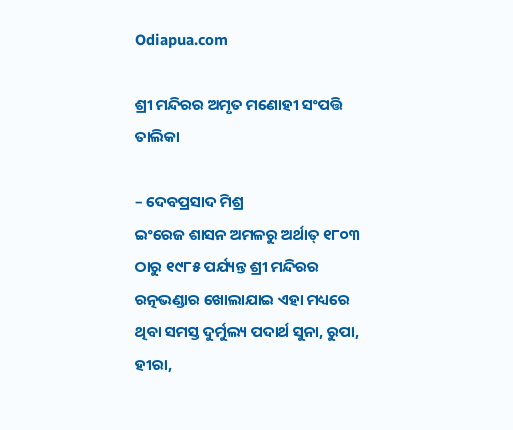Odiapua.com

ଶ୍ରୀ ମନ୍ଦିରର ଅମୃତ ମଣୋହୀ ସଂପତ୍ତି ତାଲିକା

– ଦେବପ୍ରସାଦ ମିଶ୍ର
ଇଂରେଜ ଶାସନ ଅମଳରୁ ଅର୍ଥାତ୍ ୧୮୦୩ ଠାରୁ ୧୯୮୫ ପର୍ଯ୍ୟନ୍ତ ଶ୍ରୀ ମନ୍ଦିରର ରତ୍ନଭଣ୍ଡାର ଖୋଲାଯାଇ ଏହା ମଧ୍ୟରେ ଥିବା ସମସ୍ତ ଦୁର୍ମୁଲ୍ୟ ପଦାର୍ଥ ସୁନା, ରୁପା, ହୀରା,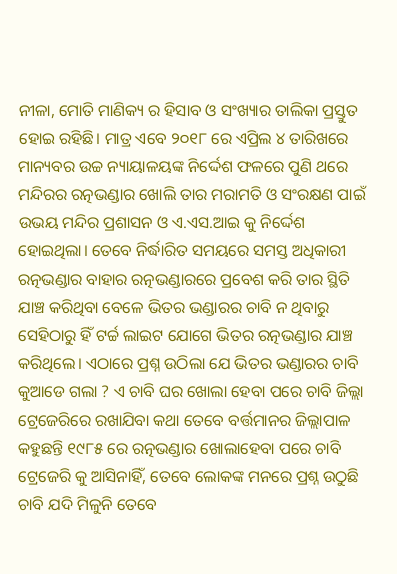ନୀଳା, ମୋତି ମାଣିକ୍ୟ ର ହିସାବ ଓ ସଂଖ୍ୟାର ତାଲିକା ପ୍ରସ୍ତୁତ ହୋଇ ରହିଛି। ମାତ୍ର ଏବେ ୨୦୧୮ ରେ ଏପ୍ରିଲ ୪ ତାରିଖରେ ମାନ୍ୟବର ଉଚ୍ଚ ନ୍ୟାୟାଳୟଙ୍କ ନିର୍ଦ୍ଦେଶ ଫଳରେ ପୁଣି ଥରେ ମନ୍ଦିରର ରତ୍ନଭଣ୍ଡାର ଖୋଲି ତାର ମରାମତି ଓ ସଂରକ୍ଷଣ ପାଇଁ ଉଭୟ ମନ୍ଦିର ପ୍ରଶାସନ ଓ ଏ.ଏସ.ଆଇ କୁ ନିର୍ଦ୍ଦେଶ ହୋଇଥିଲା। ତେବେ ନିର୍ଦ୍ଧାରିତ ସମୟରେ ସମସ୍ତ ଅଧିକାରୀ ରତ୍ନଭଣ୍ଡାର ବାହାର ରତ୍ନଭଣ୍ଡାରରେ ପ୍ରବେଶ କରି ତାର ସ୍ଥିତି ଯାଞ୍ଚ କରିଥିବା ବେଳେ ଭିତର ଭଣ୍ଡାରର ଚାବି ନ ଥିବାରୁ ସେହିଠାରୁ ହିଁ ଟର୍ଚ୍ଚ ଲାଇଟ ଯୋଗେ ଭିତର ରତ୍ନଭଣ୍ଡାର ଯାଞ୍ଚ କରିଥିଲେ। ଏଠାରେ ପ୍ରଶ୍ନ ଉଠିଲା ଯେ ଭିତର ଭଣ୍ଡାରର ଚାବି କୁଆଡେ ଗଲା ? ଏ ଚାବି ଘର ଖୋଲା ହେବା ପରେ ଚାବି ଜିଲ୍ଲା ଟ୍ରେଜେରିରେ ରଖାଯିବା କଥା ତେବେ ବର୍ତ୍ତମାନର ଜିଲ୍ଲାପାଳ କହୁଛନ୍ତି ୧୯୮୫ ରେ ରତ୍ନଭଣ୍ଡାର ଖୋଲାହେବା ପରେ ଚାବି ଟ୍ରେଜେରି କୁ ଆସିନାହିଁ, ତେବେ ଲୋକଙ୍କ ମନରେ ପ୍ରଶ୍ନ ଉଠୁଛି ଚାବି ଯଦି ମିଳୁନି ତେବେ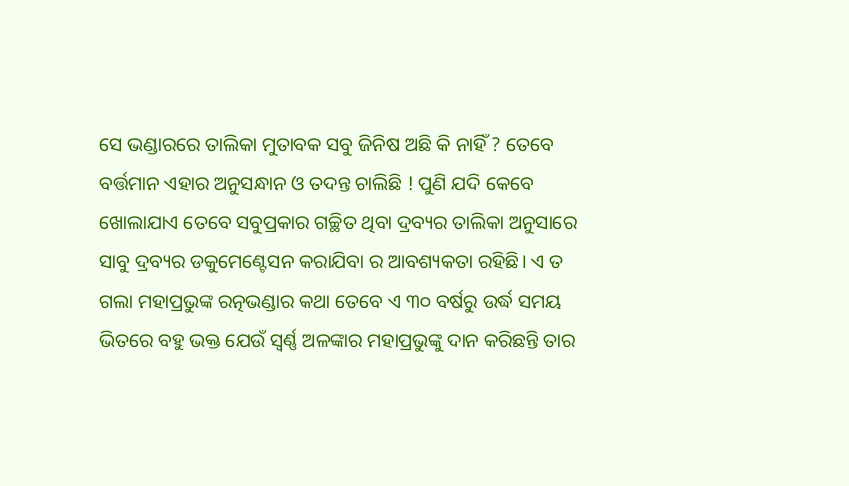ସେ ଭଣ୍ଡାରରେ ତାଲିକା ମୁତାବକ ସବୁ ଜିନିଷ ଅଛି କି ନାହିଁ ? ତେବେ ବର୍ତ୍ତମାନ ଏହାର ଅନୁସନ୍ଧାନ ଓ ତଦନ୍ତ ଚାଲିଛି ! ପୁଣି ଯଦି କେବେ ଖୋଲାଯାଏ ତେବେ ସବୁପ୍ରକାର ଗଚ୍ଛିତ ଥିବା ଦ୍ରବ୍ୟର ତାଲିକା ଅନୁସାରେ ସାବୁ ଦ୍ରବ୍ୟର ଡକୁମେଣ୍ଟେସନ କରାଯିବା ର ଆବଶ୍ୟକତା ରହିଛି। ଏ ତ ଗଲା ମହାପ୍ରଭୁଙ୍କ ରତ୍ନଭଣ୍ଡାର କଥା ତେବେ ଏ ୩୦ ବର୍ଷରୁ ଉର୍ଦ୍ଧ ସମୟ ଭିତରେ ବହୁ ଭକ୍ତ ଯେଉଁ ସ୍ୱର୍ଣ୍ଣ ଅଳଙ୍କାର ମହାପ୍ରଭୁଙ୍କୁ ଦାନ କରିଛନ୍ତି ତାର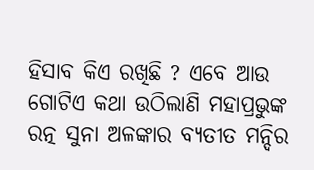ହିସାବ କିଏ ରଖିଛି ? ଏବେ ଆଉ ଗୋଟିଏ କଥା ଉଠିଲାଣି ମହାପ୍ରଭୁଙ୍କ ରତ୍ନ ସୁନା ଅଳଙ୍କାର ବ୍ୟତୀତ ମନ୍ଦିର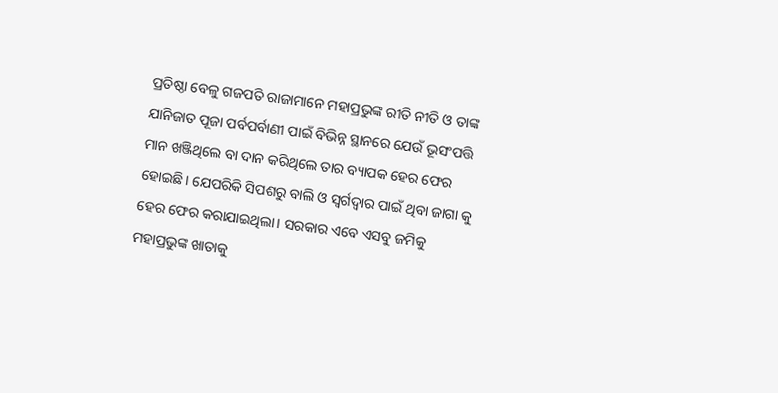ପ୍ରତିଷ୍ଠା ବେଳୁ ଗଜପତି ରାଜାମାନେ ମହାପ୍ରଭୁଙ୍କ ରୀତି ନୀତି ଓ ତାଙ୍କ ଯାନିଜାତ ପୂଜା ପର୍ବପର୍ବାଣୀ ପାଇଁ ବିଭିନ୍ନ ସ୍ଥାନରେ ଯେଉଁ ଭୂସଂପତ୍ତି ମାନ ଖଞ୍ଜିଥିଲେ ବା ଦାନ କରିଥିଲେ ତାର ବ୍ୟାପକ ହେର ଫେର ହୋଇଛି। ଯେପରିକି ସିପଶରୁ ବାଲି ଓ ସ୍ୱର୍ଗଦ୍ୱାର ପାଇଁ ଥିବା ଜାଗା କୁ ହେର ଫେର କରାଯାଇଥିଲା। ସରକାର ଏବେ ଏସବୁ ଜମିକୁ ମହାପ୍ରଭୁଙ୍କ ଖାତାକୁ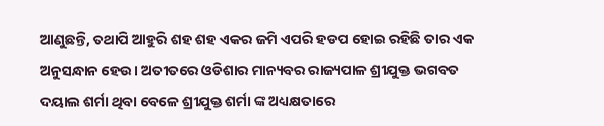ଆଣୁଛନ୍ତି, ତଥାପି ଆହୁରି ଶହ ଶହ ଏକର ଜମି ଏପରି ହଡପ ହୋଇ ରହିଛି ତାର ଏକ ଅନୁସନ୍ଧାନ ହେଉ। ଅତୀତରେ ଓଡିଶାର ମାନ୍ୟବର ରାଜ୍ୟପାଳ ଶ୍ରୀଯୁକ୍ତ ଭଗବତ ଦୟାଲ ଶର୍ମା ଥିବା ବେଳେ ଶ୍ରୀଯୁକ୍ତ ଶର୍ମା ଙ୍କ ଅଧ୍ୟକ୍ଷତାରେ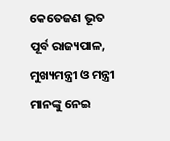କେତେଜଣ ଭୂତ ପୂର୍ବ ରାଜ୍ୟପାଳ, ମୁଖ୍ୟମନ୍ତ୍ରୀ ଓ ମନ୍ତ୍ରୀ ମାନଙ୍କୁ ନେଇ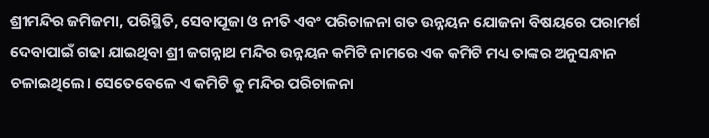ଶ୍ରୀମନ୍ଦିର ଜମିଜମା, ପରିସ୍ଥିତି, ସେବାପୂଜା ଓ ନୀତି ଏବଂ ପରିଚାଳନା ଗତ ଉନ୍ନୟନ ଯୋଜନା ବିଷୟରେ ପରାମର୍ଶ ଦେବାପାଇଁ ଗଢା ଯାଇଥିବା ଶ୍ରୀ ଜଗନ୍ନାଥ ମନ୍ଦିର ଉନ୍ନୟନ କମିଟି ନାମରେ ଏକ କମିଟି ମଧ୍ୟ ତାଙ୍କର ଅନୁସନ୍ଧାନ ଚଳାଇଥିଲେ। ସେତେବେଳେ ଏ କମିଟି କୁ ମନ୍ଦିର ପରିଚାଳନା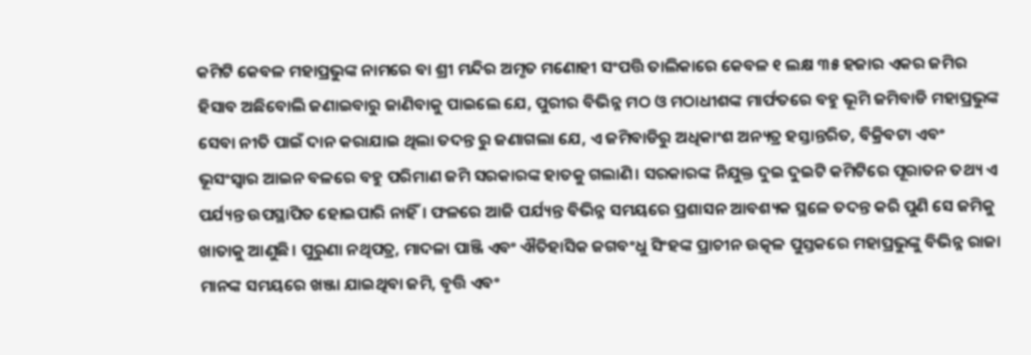କମିଟି କେବଳ ମହାପ୍ରଭୁଙ୍କ ନାମରେ ବା ଶ୍ରୀ ମନ୍ଦିର ଅମୃତ ମଣୋହୀ ସଂପତ୍ତି ତାଲିକାରେ କେବଳ ୧ ଲକ୍ଷ ୩୫ ହଜାର ଏକର ଜମିର ହିସାବ ଅଛିବୋଲି ଜଣାଇବାରୁ ଜାଣିବାକୁ ପାଇଲେ ଯେ, ପୁରୀର ବିଭିନ୍ନ ମଠ ଓ ମଠାଧୀଶଙ୍କ ମାର୍ଫତରେ ବହୁ ଭୂମି ଜମିବାଡି ମହାପ୍ରଭୁଙ୍କ ସେବା ନୀତି ପାଇଁ ଦାନ କରାଯାଇ ଥିଲା ତଦନ୍ତ ରୁ ଜଣାଗଲା ଯେ, ଏ ଜମିବାଡିରୁ ଅଧିକାଂଶ ଅନ୍ୟତ୍ର ହସ୍ତାନ୍ତରିତ, ବିକ୍ରିବଟା ଏବଂ ଭୂସଂସ୍ୱାର ଆଇନ ବଳରେ ବହୁ ପରିମାଣ ଜମି ସରକାରଙ୍କ ହାତକୁ ଗଲାଣି। ସରକାରଙ୍କ ନିଯୁକ୍ତ ଦୁଇ ଦୁଇଟି କମିଟିରେ ପୂରାତନ ତଥ୍ୟ ଏ ପର୍ଯ୍ୟନ୍ତ ଉପସ୍ଥାପିତ ହୋଇପାରି ନାହିଁ। ଫଳରେ ଆଜି ପର୍ଯ୍ୟନ୍ତ ବିଭିନ୍ନ ସମୟରେ ପ୍ରଶାସନ ଆବଶ୍ୟକ ସ୍ଥଳେ ତଦନ୍ତ କରି ପୁଣି ସେ ଜମିକୁ ଖାତାକୁ ଆଣୁଛି। ପୁରୁଣା ନଥିପତ୍ର, ମାଦଳା ପାଞ୍ଜି ଏବଂ ଐତିହାସିକ ଜଗବଂଧୁ ସିଂହଙ୍କ ପ୍ରାଚୀନ ଉତ୍କଳ ପୁସ୍ତକରେ ମହାପ୍ରଭୁଙ୍କୁ ବିଭିନ୍ନ ରାଜା ମାନଙ୍କ ସମୟରେ ଖଞ୍ଜା ଯାଇଥିବା ଜମି, ବୃତ୍ତି ଏବଂ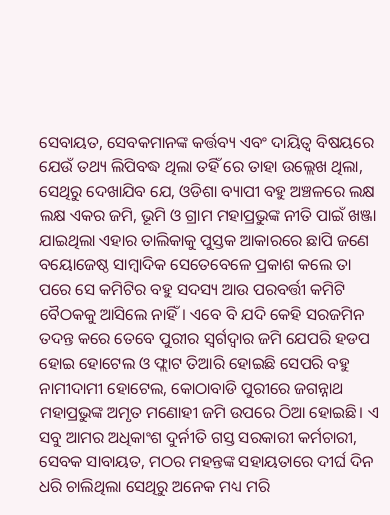ସେବାୟତ, ସେବକମାନଙ୍କ କର୍ତ୍ତବ୍ୟ ଏବଂ ଦାୟିତ୍ୱ ବିଷୟରେ ଯେଉଁ ତଥ୍ୟ ଲିପିବଦ୍ଧ ଥିଲା ତହିଁ ରେ ତାହା ଉଲ୍ଲେଖ ଥିଲା, ସେଥିରୁ ଦେଖାଯିବ ଯେ, ଓଡିଶା ବ୍ୟାପୀ ବହୁ ଅଞ୍ଚଳରେ ଲକ୍ଷ ଲକ୍ଷ ଏକର ଜମି, ଭୂମି ଓ ଗ୍ରାମ ମହାପ୍ରଭୁଙ୍କ ନୀତି ପାଇଁ ଖଞ୍ଜା ଯାଇଥିଲା ଏହାର ତାଲିକାକୁ ପୁସ୍ତକ ଆକାରରେ ଛାପି ଜଣେ ବୟୋଜେଷ୍ଠ ସାମ୍ବାଦିକ ସେତେବେଳେ ପ୍ରକାଶ କଲେ ତା ପରେ ସେ କମିଟିର ବହୁ ସଦସ୍ୟ ଆଉ ପରବର୍ତ୍ତୀ କମିଟି ବୈଠକକୁ ଆସିଲେ ନାହିଁ। ଏବେ ବି ଯଦି କେହି ସରଜମିନ ତଦନ୍ତ କରେ ତେବେ ପୁରୀର ସ୍ୱର୍ଗଦ୍ୱାର ଜମି ଯେପରି ହଡପ ହୋଇ ହୋଟେଲ ଓ ଫ୍ଲାଟ ତିଆରି ହୋଇଛି ସେପରି ବହୁ ନାମୀଦାମୀ ହୋଟେଲ, କୋଠାବାଡି ପୁରୀରେ ଜଗନ୍ନାଥ ମହାପ୍ରଭୁଙ୍କ ଅମୃତ ମଣୋହୀ ଜମି ଉପରେ ଠିଆ ହୋଇଛି। ଏ ସବୁ ଆମର ଅଧିକାଂଶ ଦୁର୍ନୀତି ଗସ୍ତ ସରକାରୀ କର୍ମଚାରୀ, ସେବକ ସାବାୟତ, ମଠର ମହନ୍ତଙ୍କ ସହାୟତାରେ ଦୀର୍ଘ ଦିନ ଧରି ଚାଲିଥିଲା ସେଥିରୁ ଅନେକ ମଧ୍ୟ ମରି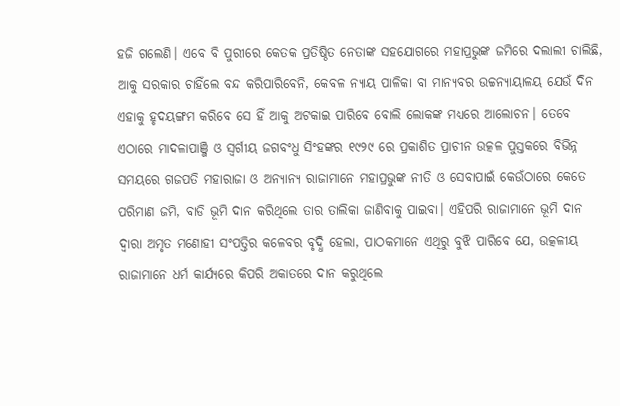ହଜି ଗଲେଣି। ଏବେ ବି ପୁରୀରେ କେତକ ପ୍ରତିଷ୍ଠିତ ନେତାଙ୍କ ସହଯୋଗରେ ମହାପ୍ରଭୁଙ୍କ ଜମିରେ ଦଲାଲୀ ଚାଲିଛି, ଆକୁ ସରକାର ଚାହିଁଲେ ବନ୍ଦ କରିପାରିବେନି, କେବଳ ନ୍ୟାୟ ପାଳିକା ବା ମାନ୍ୟବର ଉଚ୍ଚନ୍ୟାୟାଳୟ ଯେଉଁ ଦିନ ଏହାକୁ ହୃଦୟଙ୍ଗମ କରିବେ ସେ ହିଁ ଆକୁ ଅଟକାଇ ପାରିବେ ବୋଲି ଲୋକଙ୍କ ମଧ୍ୟରେ ଆଲୋଚନ। ତେବେ ଏଠାରେ ମାଦଳାପାଞ୍ଜି ଓ ସ୍ୱର୍ଗୀୟ ଜଗବଂଧୁ ସିଂହଙ୍କର ୧୯୨୯ ରେ ପ୍ରକାଶିତ ପ୍ରାଚୀନ ଉତ୍କଳ ପୁସ୍ତକରେ ବିଭିନ୍ନ ସମୟରେ ଗଜପତି ମହାରାଜା ଓ ଅନ୍ୟାନ୍ୟ ରାଜାମାନେ ମହାପ୍ରଭୁଙ୍କ ନୀତି ଓ ସେବାପାଇଁ କେଉଁଠାରେ କେତେ ପରିମାଣ ଜମି, ବାଡି ଭୂମି ଦାନ କରିଥିଲେ ତାର ତାଲିକା ଜାଣିବାକୁ ପାଇବା। ଏହିପରି ରାଜାମାନେ ଭୂମି ଦାନ ଦ୍ୱାରା ଅମୃତ ମଣୋହୀ ସଂପତ୍ତିର କଳେବର ବୃଦ୍ଧି ହେଲା, ପାଠକମାନେ ଏଥିରୁ ବୁଝି ପାରିବେ ଯେ, ଉତ୍କଳୀୟ ରାଜାମାନେ ଧର୍ମ କାର୍ଯ୍ୟରେ କିପରି ଅକାତରେ ଦାନ କରୁଥିଲେ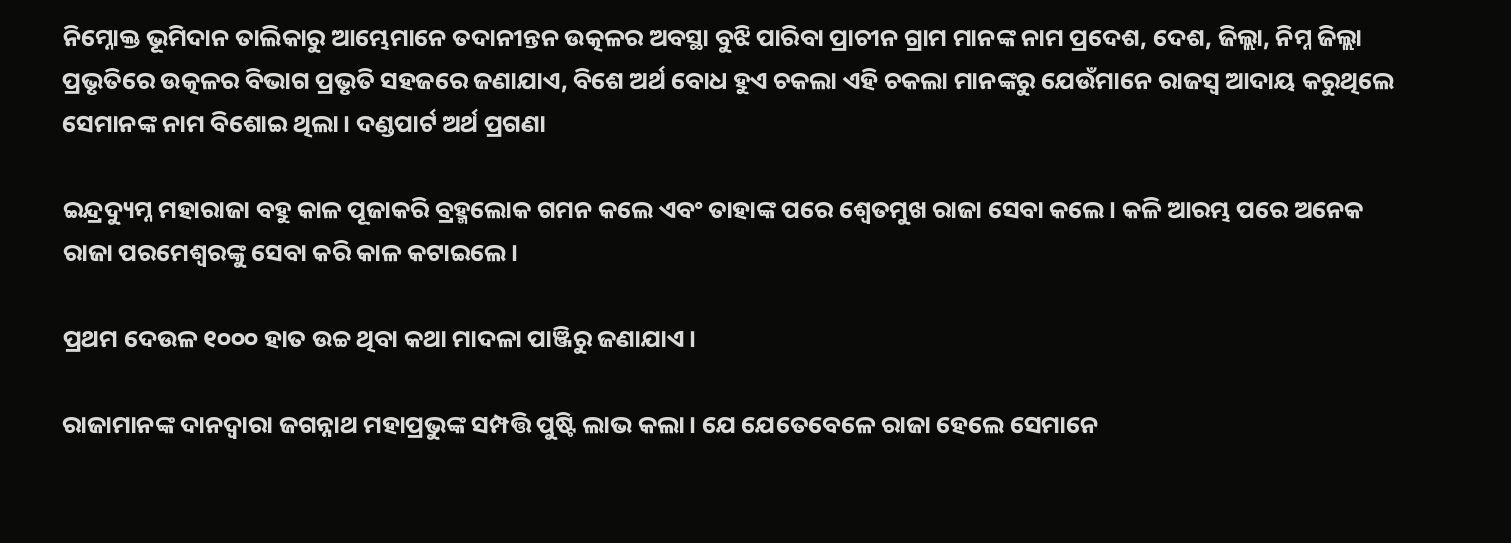ନିମ୍ନୋକ୍ତ ଭୂମିଦାନ ତାଲିକାରୁ ଆମ୍ଭେମାନେ ତଦାନୀନ୍ତନ ଉତ୍କଳର ଅବସ୍ଥା ବୁଝି ପାରିବା ପ୍ରାଚୀନ ଗ୍ରାମ ମାନଙ୍କ ନାମ ପ୍ରଦେଶ, ଦେଶ, ଜିଲ୍ଲା, ନିମ୍ନ ଜିଲ୍ଲା ପ୍ରଭୃତିରେ ଉତ୍କଳର ବିଭାଗ ପ୍ରଭୃତି ସହଜରେ ଜଣାଯାଏ, ବିଶେ ଅର୍ଥ ବୋଧ ହୁଏ ଚକଲା ଏହି ଚକଲା ମାନଙ୍କରୁ ଯେଉଁମାନେ ରାଜସ୍ୱ ଆଦାୟ କରୁଥିଲେ ସେମାନଙ୍କ ନାମ ବିଶୋଇ ଥିଲା। ଦଣ୍ଡପାର୍ଟ ଅର୍ଥ ପ୍ରଗଣା

ଇନ୍ଦ୍ରଦ୍ୟୁମ୍ନ ମହାରାଜା ବହୁ କାଳ ପୂଜାକରି ବ୍ରହ୍ମଲୋକ ଗମନ କଲେ ଏବଂ ତାହାଙ୍କ ପରେ ଶ୍ୱେତମୁଖ ରାଜା ସେବା କଲେ। କଳି ଆରମ୍ଭ ପରେ ଅନେକ ରାଜା ପରମେଶ୍ୱରଙ୍କୁ ସେବା କରି କାଳ କଟାଇଲେ।

ପ୍ରଥମ ଦେଉଳ ୧୦୦୦ ହାତ ଉଚ୍ଚ ଥିବା କଥା ମାଦଳା ପାଞ୍ଜିରୁ ଜଣାଯାଏ।

ରାଜାମାନଙ୍କ ଦାନଦ୍ୱାରା ଜଗନ୍ନାଥ ମହାପ୍ରଭୁଙ୍କ ସମ୍ପତ୍ତି ପୁଷ୍ଟି ଲାଭ କଲା। ଯେ ଯେତେବେଳେ ରାଜା ହେଲେ ସେମାନେ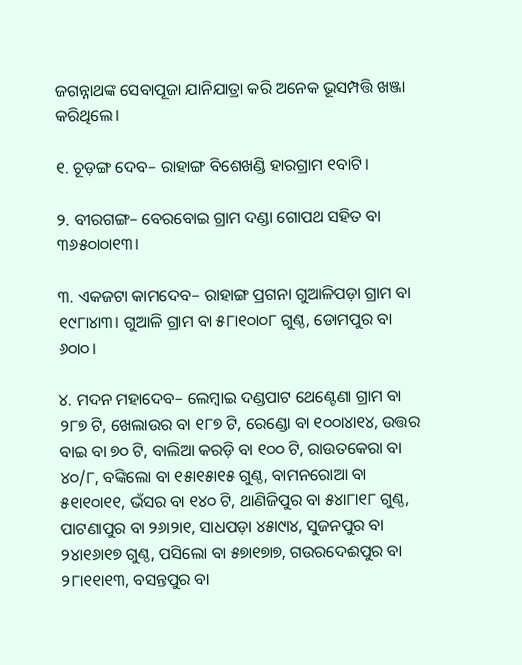ଜଗନ୍ନାଥଙ୍କ ସେବାପୂଜା ଯାନିଯାତ୍ରା କରି ଅନେକ ଭୂସମ୍ପତ୍ତି ଖଞ୍ଜା କରିଥିଲେ।

୧. ଚୂଡ଼ଙ୍ଗ ଦେବ– ରାହାଙ୍ଗ ବିଶେଖଣ୍ଡି ହାରଗ୍ରାମ ୧ବାଟି।

୨. ବୀରଗଙ୍ଗ– ବେରବୋଇ ଗ୍ରାମ ଦଣ୍ଡା ଗୋପଥ ସହିତ ବା ୩୬୫୦ା୦ା୧୩।

୩. ଏକଜଟା କାମଦେବ– ରାହାଙ୍ଗ ପ୍ରଗନା ଗୁଆଳିପଡ଼ା ଗ୍ରାମ ବା ୧୯୮ା୪ା୩। ଗୁଆଳି ଗ୍ରାମ ବା ୫୮ା୧୦ା୦୮ ଗୁଣ୍ଠ, ଡୋମପୁର ବା ୬୦ା୦।

୪. ମଦନ ମହାଦେବ– ଲେମ୍ବାଇ ଦଣ୍ଡପାଟ ଥେଣ୍ଟେଣା ଗ୍ରାମ ବା ୨୮୭ ଟି, ଖେଲାଉର ବା ୧୮୭ ଟି, ରେଣ୍ଡୋ ବା ୧୦୦ା୪ା୧୪, ଉତ୍ତର ବାଇ ବା ୭୦ ଟି, ବାଲିଆ କରଡ଼ି ବା ୧୦୦ ଟି, ରାଉତକେରା ବା ୪୦/୮, ବଙ୍କିଲୋ ବା ୧୫ା୧୫ା୧୫ ଗୁଣ୍ଠ, ବାମନରୋଆ ବା ୫୧ା୧୦ା୧୧, ଭଁସର ବା ୧୪୦ ଟି, ଥାଣିଜିପୁର ବା ୫୪ା୮ା୧୮ ଗୁଣ୍ଠ, ପାଟଣାପୁର ବା ୨୬ା୨ା୧, ସାଧପଡ଼ା ୪୫ା୯ା୪, ସୁଜନପୁର ବା ୨୪ା୧୬ା୧୭ ଗୁଣ୍ଠ, ପସିଲୋ ବା ୫୭ା୧୭ା୭, ଗଉରଦେଈପୁର ବା ୨୮ା୧୧ା୧୩, ବସନ୍ତପୁର ବା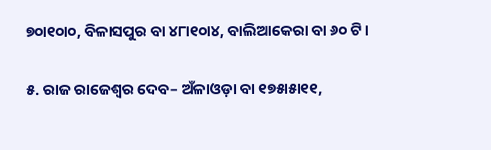୭୦ା୧୦ା୦, ବିଳାସପୁର ବା ୪୮ା୧୦ା୪, ବାଲିଆକେରା ବା ୬୦ ଟି।

୫. ରାଜ ରାଜେଶ୍ୱର ଦେବ– ଅଁଳାଓଡ଼ା ବା ୧୭୫ା୫ା୧୧,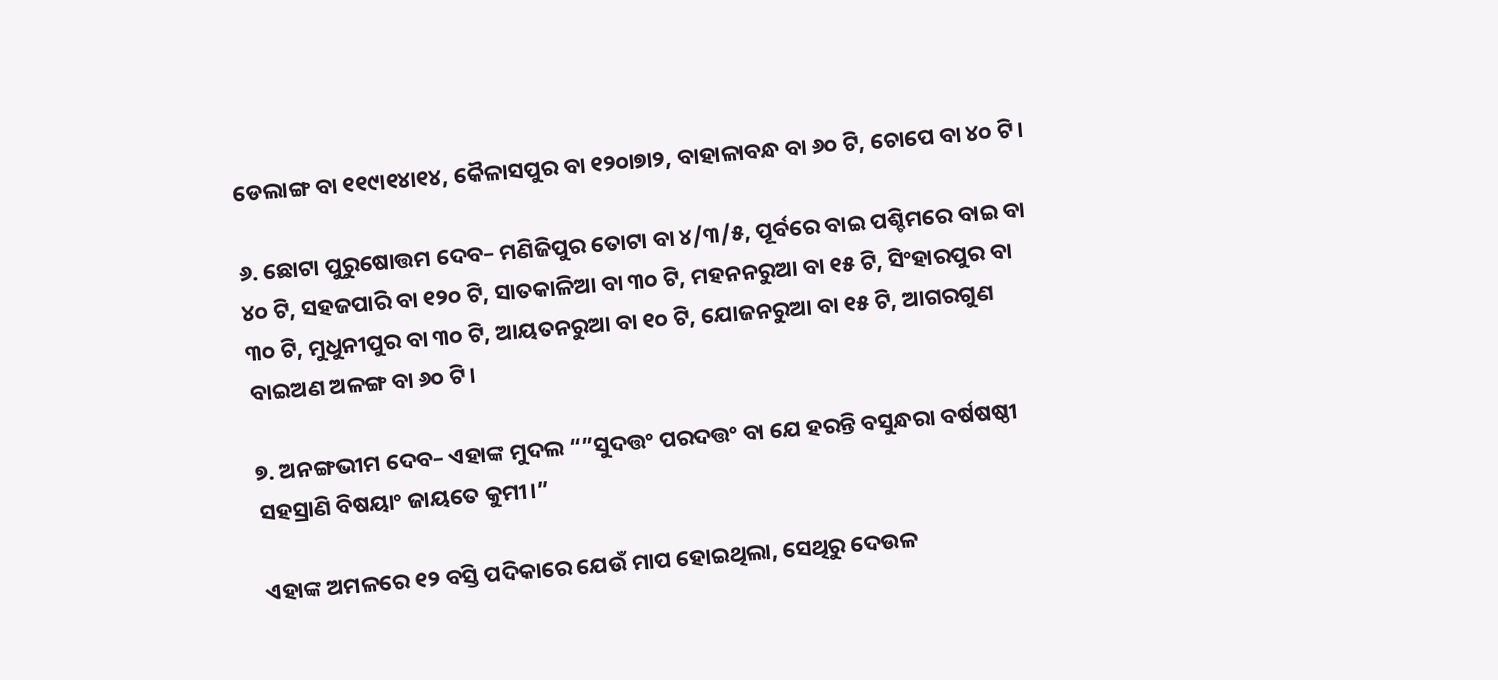ଡେଲାଙ୍ଗ ବା ୧୧୯ା୧୪ା୧୪, କୈଳାସପୁର ବା ୧୨୦ା୭ା୨, ବାହାଳାବନ୍ଧ ବା ୬୦ ଟି, ଚୋପେ ବା ୪୦ ଟି।

୬. ଛୋଟା ପୁରୁଷୋତ୍ତମ ଦେବ– ମଣିଜିପୁର ତୋଟା ବା ୪/୩/୫, ପୂର୍ବରେ ବାଇ ପଶ୍ଚିମରେ ବାଇ ବା ୪୦ ଟି, ସହଜପାରି ବା ୧୨୦ ଟି, ସାତକାଳିଆ ବା ୩୦ ଟି, ମହନନରୁଆ ବା ୧୫ ଟି, ସିଂହାରପୁର ବା ୩୦ ଟି, ମୁଧୁନୀପୁର ବା ୩୦ ଟି, ଆୟତନରୁଆ ବା ୧୦ ଟି, ଯୋଜନରୁଆ ବା ୧୫ ଟି, ଆଗରଗୁଣ ବାଇଅଣ ଅଳଙ୍ଗ ବା ୬୦ ଟି।

୭. ଅନଙ୍ଗଭୀମ ଦେବ– ଏହାଙ୍କ ମୁଦଲ “”ସୁଦତ୍ତଂ ପରଦତ୍ତଂ ବା ଯେ ହରନ୍ତି ବସୁନ୍ଧରା ବର୍ଷଷଷ୍ଠୀ ସହସ୍ରାଣି ବିଷୟାଂ ଜାୟତେ କୁମୀ।”

ଏହାଙ୍କ ଅମଳରେ ୧୨ ବସ୍ତି ପଦିକାରେ ଯେଉଁ ମାପ ହୋଇଥିଲା, ସେଥିରୁ ଦେଉଳ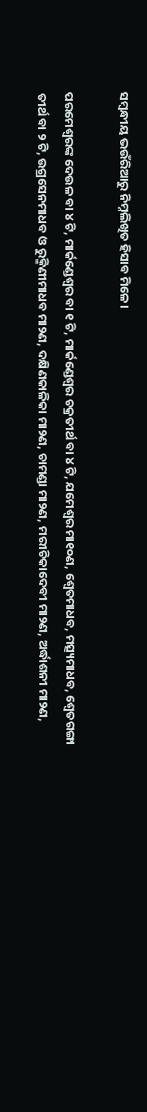ସମ୍ବନ୍ଧୀୟ ଭଉଁରିଆରୁ ନିମ୍ନଲିଖିତ ହିସାବ ମିଳେ।

ପରମେଶ୍ୱରଙ୍କ ଦେଉଳ ବା ୪ ଟି, ମାର୍କଣ୍ଡେଶ୍ୱର ବା ୧ ଟି, ମାର୍କଣ୍ଡେଶ୍ୱର ଚକ୍ରତୀର୍ଥ ବା ୪ ଟି, ଯମେଶ୍ୱର ମା୧୦ଣ, ଶ୍ୱେତମାଧବ, ମତ୍ସ୍ୟମାଧବ, ଶ୍ୱେତଗଙ୍ଗା ତୀର୍ଥ ବା ୨ ଟି, ଉଗ୍ରସେନମାଧବ ଓ ରୁକ୍ମିଣୀମାଧବ ମା୨ଣ, ଦକ୍ଷିଣକାଳିକା ମା୨ଣ, ଚାମଣ୍ଡା ମା୨ଣ, ମରୀଚିକାଦେବୀ ମା୨ଣ, ଅର୍ଦ୍ଧାଶନୀ ମା୨ଣ,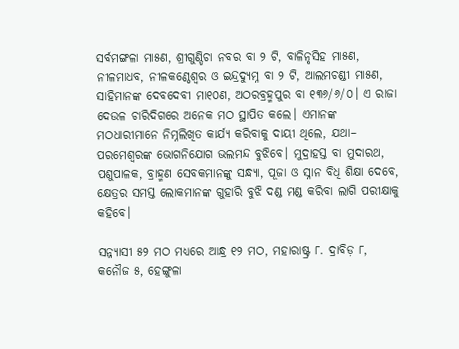ସର୍ବମଙ୍ଗଳା ମା୫ଣ, ଶ୍ରୀଗୁଣ୍ଡିଚା ନବର ବା ୨ ଟି, ବାଳିନୃସିହ ମା୫ଣ, ନୀଳମାଧବ, ନୀଳକଣ୍ଠେଶ୍ୱର ଓ ଇନ୍ଦ୍ରଦ୍ୟୁମ୍ନ ବା ୨ ଟି, ଆଲମଚଣ୍ଡୀ ମା୫ଣ, ସାହିମାନଙ୍କ ଦେବଦେବୀ ମା୧୦ଣ, ଅଠରବ୍ରହ୍ମପୁର ବା ୧୩୬/୬/୦। ଏ ରାଜା ଦେଉଳ ଚାରିଦିଗରେ ଅନେକ ମଠ ସ୍ଥାପିତ କଲେ। ଏମାନଙ୍କ ମଠଧାରୀମାନେ ନିମ୍ନଲିଖିତ କାର୍ଯ୍ୟ କରିବାକୁ ଦାୟୀ ଥିଲେ, ଯଥା– ପରମେଶ୍ୱରଙ୍କ ଭୋଗନିଯୋଗ ଭଲମନ୍ଦ ବୁଝିବେ। ମୁଦ୍ରାହସ୍ତ ବା ମୁଦାରଥ, ପଶୁପାଳକ, ବ୍ରାହ୍ମଣ ସେବକମାନଙ୍କୁ ସନ୍ଧ୍ୟା, ପୂଜା ଓ ସ୍ନାନ ବିଧି ଶିକ୍ଷା ଦେବେ, କ୍ଷେତ୍ରର ସମସ୍ତ ଲୋକମାନଙ୍କ ଗୁହାରି ବୁଝି ଦଣ୍ଡ ମଣ୍ଡ କରିବା ଲାଗି ପରୀକ୍ଷାକୁ କହିବେ।

ସନ୍ନ୍ୟାସୀ ୫୨ ମଠ ମଧ୍ୟରେ ଆନ୍ଧ୍ର ୧୨ ମଠ, ମହାରାଷ୍ଟ୍ର ୮. ଦ୍ରାବିଡ଼ ୮, କନୌଜ ୫, ହେଙ୍ଗୁଳା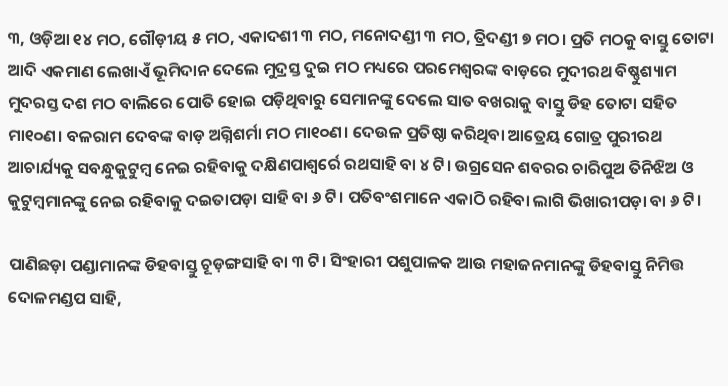୩, ଓଡ଼ିଆ ୧୪ ମଠ, ଗୌଡ଼ୀୟ ୫ ମଠ, ଏକାଦଶୀ ୩ ମଠ, ମନୋଦଣ୍ଡୀ ୩ ମଠ, ତ୍ରିଦଣ୍ଡୀ ୭ ମଠ। ପ୍ରତି ମଠକୁ ବାସ୍ତୁ ତୋଟା ଆଦି ଏକମାଣ ଲେଖାଏଁ ଭୂମିଦାନ ଦେଲେ ମୁଦ୍ରସ୍ତ ଦୁଇ ମଠ ମଧ୍ୟରେ ପରମେଶ୍ୱରଙ୍କ ବାଡ଼ରେ ମୁଦୀରଥ ବିଷ୍ଣୁଶ୍ୟାମ ମୁଦରସ୍ତ ଦଶ ମଠ ବାଲିରେ ପୋତି ହୋଇ ପଡ଼ିଥିବାରୁ ସେମାନଙ୍କୁ ଦେଲେ ସାତ ବଖରାକୁ ବାସ୍ତୁ ଡିହ ତୋଟା ସହିତ ମା୧୦ଣ। ବଳରାମ ଦେବଙ୍କ ବାଡ଼ ଅଗ୍ନିଶର୍ମା ମଠ ମା୧୦ଣ। ଦେଉଳ ପ୍ରତିଷ୍ଠା କରିଥିବା ଆତ୍ରେୟ ଗୋତ୍ର ପୁରୀରଥ ଆଚାର୍ଯ୍ୟକୁ ସବନ୍ଧୁକୁଟୁମ୍ବ ନେଇ ରହିବାକୁ ଦକ୍ଷିଣପାଶ୍ୱର୍ରେ ରଥସାହି ବା ୪ ଟି। ଉଗ୍ରସେନ ଶବରର ଚାରିପୁଅ ତିନିଝିଅ ଓ କୁଟୁମ୍ବମାନଙ୍କୁ ନେଇ ରହିବାକୁ ଦଇତାପଡ଼ା ସାହି ବା ୬ ଟି। ପତିବଂଶମାନେ ଏକାଠି ରହିବା ଲାଗି ଭିଖାରୀପଡ଼ା ବା ୬ ଟି।

ପାଣିଛଡ଼ା ପଣ୍ଡାମାନଙ୍କ ଡିହବାସ୍ତୁ ଚୂଡ଼ଙ୍ଗସାହି ବା ୩ ଟି। ସିଂହାରୀ ପଶୁପାଳକ ଆଉ ମହାଜନମାନଙ୍କୁ ଡିହବାସ୍ତୁ ନିମିତ୍ତ ଦୋଳମଣ୍ଡପ ସାହି,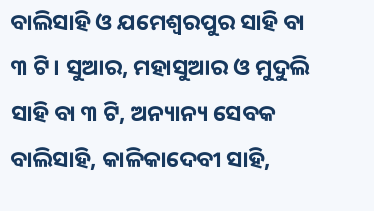ବାଲିସାହି ଓ ଯମେଶ୍ୱରପୁର ସାହି ବା ୩ ଟି। ସୁଆର, ମହାସୁଆର ଓ ମୁଦୁଲି ସାହି ବା ୩ ଟି, ଅନ୍ୟାନ୍ୟ ସେବକ ବାଲିସାହି, କାଳିକାଦେବୀ ସାହି,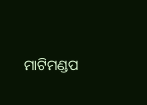ମାଟିମଣ୍ଡପ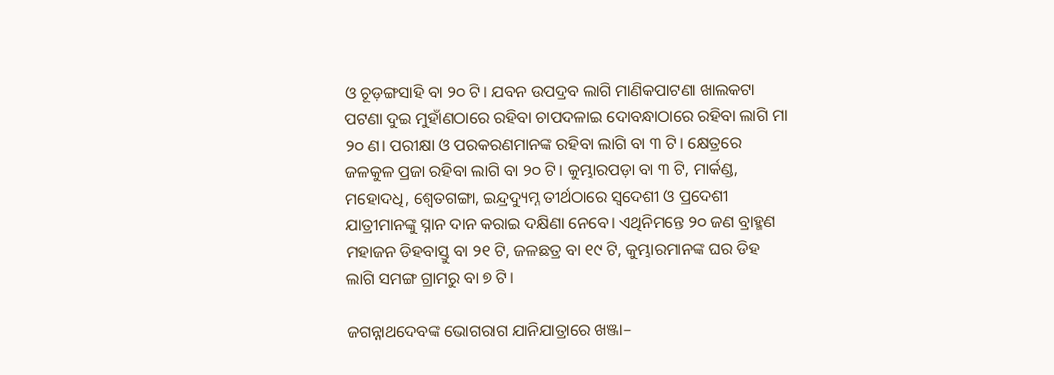ଓ ଚୂଡ଼ଙ୍ଗସାହି ବା ୨୦ ଟି। ଯବନ ଉପଦ୍ରବ ଲାଗି ମାଣିକପାଟଣା ଖାଲକଟା ପଟଣା ଦୁଇ ମୁହାଁଣଠାରେ ରହିବା ଚାପଦଳାଇ ଦୋବନ୍ଧାଠାରେ ରହିବା ଲାଗି ମା ୨୦ ଣ। ପରୀକ୍ଷା ଓ ପରକରଣମାନଙ୍କ ରହିବା ଲାଗି ବା ୩ ଟି। କ୍ଷେତ୍ରରେ ଜଳକୁଳ ପ୍ରଜା ରହିବା ଲାଗି ବା ୨୦ ଟି। କୁମ୍ଭାରପଡ଼ା ବା ୩ ଟି, ମାର୍କଣ୍ଡ, ମହୋଦଧି, ଶ୍ୱେତଗଙ୍ଗା, ଇନ୍ଦ୍ରଦ୍ୟୁମ୍ନ ତୀର୍ଥଠାରେ ସ୍ୱଦେଶୀ ଓ ପ୍ରଦେଶୀ ଯାତ୍ରୀମାନଙ୍କୁ ସ୍ନାନ ଦାନ କରାଇ ଦକ୍ଷିଣା ନେବେ। ଏଥିନିମନ୍ତେ ୨୦ ଜଣ ବ୍ରାହ୍ମଣ ମହାଜନ ଡିହବାସ୍ତୁ ବା ୨୧ ଟି, ଜଳଛତ୍ର ବା ୧୯ ଟି, କୁମ୍ଭାରମାନଙ୍କ ଘର ଡିହ ଲାଗି ସମଙ୍ଗ ଗ୍ରାମରୁ ବା ୭ ଟି।

ଜଗନ୍ନାଥଦେବଙ୍କ ଭୋଗରାଗ ଯାନିଯାତ୍ରାରେ ଖଞ୍ଜା–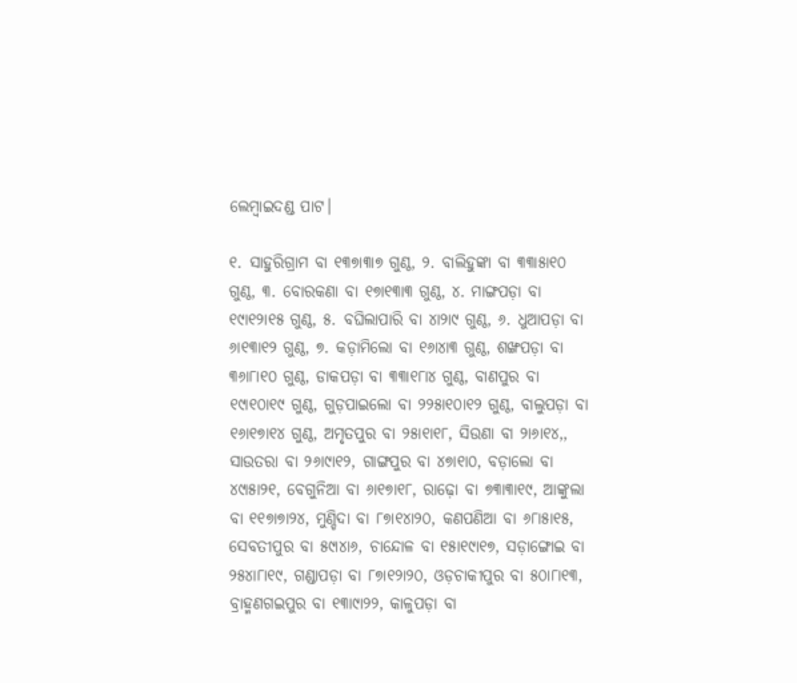ଲେମ୍ବାଇଦଣ୍ଡ ପାଟ।

୧. ସାହୁରିଗ୍ରାମ ବା ୧୩୭ା୩ା୭ ଗୁଣ୍ଠ, ୨. ବାଲିହୁଙ୍କା ବା ୩୩ା୫ା୧୦ ଗୁଣ୍ଠ, ୩. ବୋରକଣା ବା ୧୭ା୧୩ା୩ ଗୁଣ୍ଠ, ୪. ମାଙ୍ଗପଡ଼ା ବା ୧୯ା୧୨ା୧୫ ଗୁଣ୍ଠ, ୫. ବଘିଲାପାରି ବା ୪ା୨ା୯ ଗୁଣ୍ଠ, ୬. ଧୁଆପଡ଼ା ବା ୬ା୧୩ା୧୨ ଗୁଣ୍ଠ, ୭. କଡ଼ାମିଲୋ ବା ୧୬ା୪ା୩ ଗୁଣ୍ଠ, ଶଙ୍ଖପଡ଼ା ବା ୩୬ା୮ା୧୦ ଗୁଣ୍ଠ, ଡାକପଡ଼ା ବା ୩୩ା୧୮ା୪ ଗୁଣ୍ଠ, ବାଣପୁର ବା ୧୯ା୧୦ା୧୯ ଗୁଣ୍ଠ, ଗୁଡ଼ପାଇଲୋ ବା ୨୨୫ା୧୦ା୧୨ ଗୁଣ୍ଠ, ବାଲୁପଡ଼ା ବା ୧୬ା୧୭ା୧୪ ଗୁଣ୍ଠ, ଅମୃତପୁର ବା ୨୫ା୧ା୧୮, ସିଉଣା ବା ୨ା୬ା୧୪,, ସାଉତରା ବା ୨୬ା୯ା୧୨, ଗାଙ୍ଗପୁର ବା ୪୭ା୧ା୦, ବଡ଼ାଲୋ ବା ୪୯ା୫ା୨୧, ବେଗୁନିଆ ବା ୬ା୧୭ା୧୮, ରାଢ଼ୋ ବା ୭୩ା୩ା୧୯, ଆଙ୍କୁଲା ବା ୧୧୭ା୭ା୨୪, ମୁଣ୍ଡିଦା ବା ୮୭ା୧୪ା୨୦, କଣପଣିଆ ବା ୬୮ା୫ା୧୫, ସେବତୀପୁର ବା ୫୯ା୪ା୬, ଚାନ୍ଦୋଳ ବା ୧୫ା୧୯ା୧୭, ସଡ଼ାଙ୍ଗୋଇ ବା ୨୫୪ା୮ା୧୯, ଗଣ୍ଡାପଡ଼ା ବା ୮୭ା୧୨ା୨୦, ଓଡ଼ଚାକୀପୁର ବା ୫୦ା୮ା୧୩, ବ୍ରାହ୍ମଣଗଇପୁର ବା ୧୩ା୯ା୨୨, କାଳୁପଡ଼ା ବା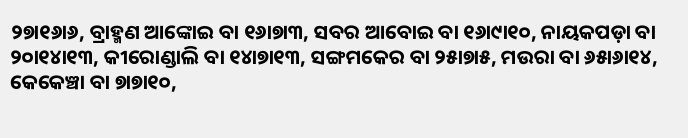୨୭ା୧୬ା୬, ବ୍ରାହ୍ମଣ ଆଙ୍କୋଇ ବା ୧୬ା୭ା୩, ସବର ଆବୋଇ ବା ୧୬ା୯ା୧୦, ନାୟକପଡ଼ା ବା ୨୦ା୧୪ା୧୩, କୀରୋଣ୍ଡାଲି ବା ୧୪ା୭ା୧୩, ସଙ୍ଗମକେର ବା ୨୫ା୭ା୫, ମଉରା ବା ୬୫ା୬ା୧୪, କେକେଞ୍ଚା ବା ୭ା୭ା୧୦,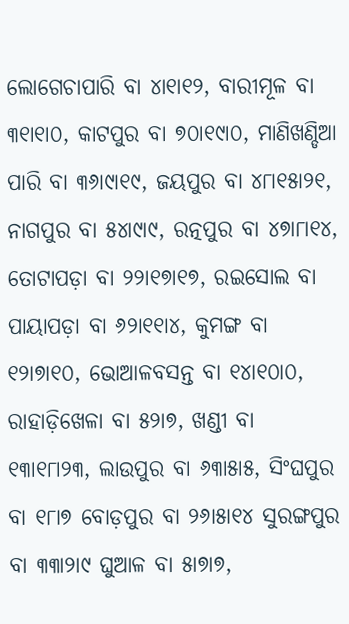ଲୋଗେଚାପାରି ବା ୪ା୧ା୧୨, ବାରୀମୂଳ ବା ୩୧ା୧ା୦, କାଟପୁର ବା ୭୦ା୧୯ା୦, ମାଣିଖଣ୍ଡିଆ ପାରି ବା ୩୬ା୯ା୧୯, ଜୟପୁର ବା ୪୮ା୧୫ା୨୧, ନାଗପୁର ବା ୫୪ା୯ା୯, ରତ୍ନପୁର ବା ୪୭ା୮ା୧୪, ତୋଟାପଡ଼ା ବା ୨୨ା୧୭ା୧୭, ରଇସୋଲ ବା ପାୟାପଡ଼ା ବା ୬୨ା୧୧ା୪, କୁମଙ୍ଗ ବା ୧୨ା୭ା୧୦, ଭୋଆଳବସନ୍ତ ବା ୧୪ା୧୦ା୦, ରାହାଡ଼ିଖେଳା ବା ୫୨ା୭, ଖଣ୍ଡୀ ବା ୧୩ା୧୮ା୨୩, ଲାଉପୁର ବା ୬୩ା୫ା୫, ସିଂଘପୁର ବା ୧୮ା୭ ବୋଡ଼ପୁର ବା ୨୬ା୫ା୧୪ ସୁରଙ୍ଗପୁର ବା ୩୩ା୨ା୯ ଘୁଆଳ ବା ୫ା୭ା୭,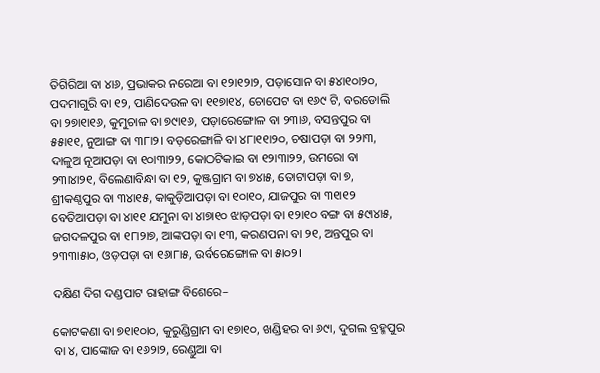ତିଗିରିଆ ବା ୪ା୬, ପ୍ରଭାକର ନରେଆ ବା ୧୨ା୧୨ା୨, ପଡ଼ାସୋନ ବା ୫୪ା୧୦ା୨୦, ପଦମାଗୁରି ବା ୧୨, ପାଣିଦେଉଳ ବା ୧୧୭ା୧୪, ଚୋପେଟ ବା ୧୬୯ ଟି, ବରଡୋଲି ବା ୨୭ା୧ା୧୬, କୁମୁଚାଳ ବା ୭୯ା୧୬, ପଡ଼ାରେଙ୍ଗୋଳ ବା ୨୩ା୬, ବସନ୍ତପୁର ବା ୫୫ା୧୧, ନୁଆଙ୍ଗ ବା ୩୮ା୨। ବଡ଼ରେଙ୍ଗାଳି ବା ୪୮ା୧୧ା୨୦, ଚଷାପଡ଼ା ବା ୨୨ା୩, ଦାଳୁଅ ନୂଆପଡ଼ା ବା ୧୦ା୩ା୨୨, କୋଠଟିକାଇ ବା ୧୨ା୩ା୨୨, ଉମରୋ ବା ୨୩ା୪ା୨୧, ବିଲେଣାବିନ୍ଧା ବା ୧୨, କୁଞ୍ଜଗ୍ରାମ ବା ୭୪ା୫, ତୋଟାପଡ଼ା ବା ୭, ଶ୍ରୀକଣ୍ଠପୁର ବା ୩୪ା୧୫, କାକୁଡ଼ିଆପଡ଼ା ବା ୧୦ା୧୦, ଯାଜପୁର ବା ୩୧ା୧୨ ବେତିଆପଡ଼ା ବା ୪ା୧୧ ଯମୁନା ବା ୪ା୭ା୧୦ ଝାଡ଼ପଡ଼ା ବା ୧୨ା୧୦ ବଙ୍ଗ ବା ୫୯ା୪ା୫, ଜଗଦଳପୁର ବା ୧୮ା୨ା୭, ଆଙ୍କପଡ଼ା ବା ୧୩, କରଣପନା ବା ୨୧, ଅନ୍ତପୁର ବା ୨୩୩ା୫ା୦, ଓଡ଼ପଡ଼ା ବା ୧୬ା୮ା୫, ଉର୍ବରେଙ୍ଗୋଳ ବା ୫ା୦୨।

ଦକ୍ଷିଣ ଦିଗ ଦଣ୍ଡପାଟ ରାହାଙ୍ଗ ବିଶେରେ–

କୋଟକଣା ବା ୭୧ା୧୦ା୦, କୁରୁଣ୍ଡିଗ୍ରାମ ବା ୧୭ା୧୦, ଖଣ୍ଡିହର ବା ୬୯ା, ଦୁଗଲ ବ୍ରହ୍ମପୁର ବା ୪, ପାଙ୍କୋଜ ବା ୧୬୨ା୨, ରେଣ୍ଡୁଆ ବା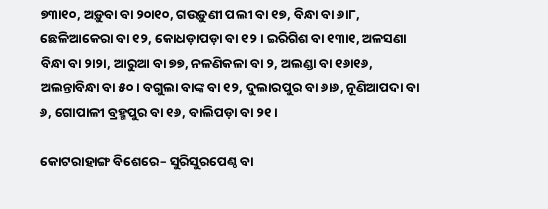୭୩ା୧୦, ଅଡ଼ୁବା ବା ୨୦ା୧୦, ଗଉଡ଼ୁଣୀ ପଲୀ ବା ୧୭, ବିନ୍ଧା ବା ୬ା୮, ଛେଳିଆକେରା ବା ୧୨, କୋଧଡ଼ାପଡ଼ା ବା ୧୨। ଇରିଗିଶ ବା ୧୩ା୧, ଅଳସଣା ବିନ୍ଧା ବା ୨ା୨ା, ଆରୁଆ ବା ୭୭, ନଳଣିକଳା ବା ୨, ଅଲଣ୍ଡା ବା ୧୬ା୧୬, ଅଲନ୍ତାବିନ୍ଧା ବା ୫୦। ବଗୁଲା ବାଙ୍କ ବା ୧୨, ଦୁଲାରପୁର ବା ୬ା୬, ନୂଣିଆପଦା ବା ୬, ଗୋପାଳୀ ବ୍ରହ୍ମପୁର ବା ୧୬, ବାଲିପଡ଼ା ବା ୨୧।

କୋଟରାହାଙ୍ଗ ବିଶେରେ– ସୁରିସୁରପେଣ୍ଠ ବା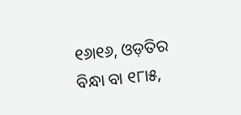୧୬ା୧୬, ଓଡ଼ତିର ବିନ୍ଧା ବା ୧୮ା୫,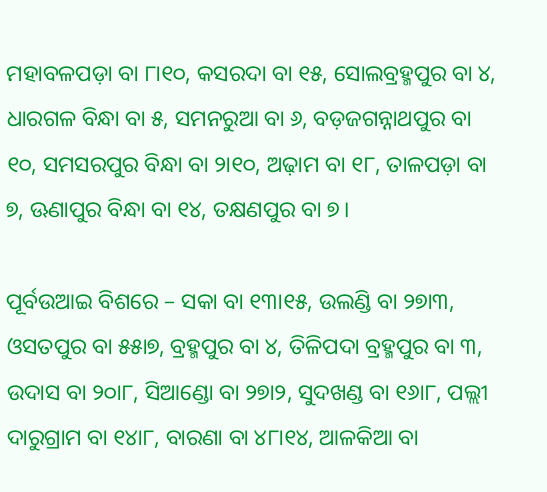ମହାବଳପଡ଼ା ବା ୮ା୧୦, କସରଦା ବା ୧୫, ସୋଲବ୍ରହ୍ମପୁର ବା ୪, ଧାରଗଳ ବିନ୍ଧା ବା ୫, ସମନରୁଆ ବା ୬, ବଡ଼ଜଗନ୍ନାଥପୁର ବା ୧୦, ସମସରପୁର ବିନ୍ଧା ବା ୨ା୧୦, ଅଢ଼ାମ ବା ୧୮, ତାଳପଡ଼ା ବା ୭, ଊଣାପୁର ବିନ୍ଧା ବା ୧୪, ତକ୍ଷଣପୁର ବା ୭।

ପୂର୍ବଉଆଇ ବିଶରେ – ସକା ବା ୧୩ା୧୫, ଉଲଣ୍ଡି ବା ୨୭ା୩, ଓସତପୁର ବା ୫୫ା୭, ବ୍ରହ୍ମପୁର ବା ୪, ତିଳିପଦା ବ୍ରହ୍ମପୁର ବା ୩, ଉଦାସ ବା ୨୦ା୮, ସିଆଣ୍ଡୋ ବା ୨୭ା୨, ସୁଦଖଣ୍ଡ ବା ୧୬ା୮, ପଲ୍ଲୀ ଦାରୁଗ୍ରାମ ବା ୧୪ା୮, ବାରଣା ବା ୪୮ା୧୪, ଆଳକିଆ ବା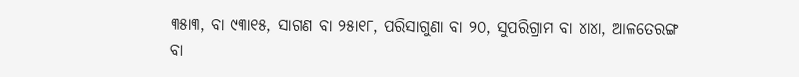୩୫ା୩, ବା ୯୩ା୧୫, ସାଗଣ ବା ୨୫ା୧୮, ପରିସାଗୁଣା ବା ୨୦, ସୁପରିଗ୍ରାମ ବା ୪ା୪ା, ଆଳତେରଙ୍ଗ ବା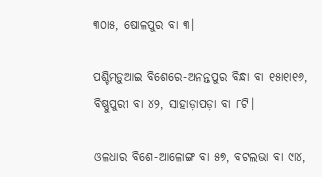୩୦ା୫, ଷୋଳପୁର ବା ୩।

ପଶ୍ଚିମଡ଼ୁଆଇ ବିଶେରେ-ଅନନ୍ତପୁର ବିନ୍ଧା ବା ୧୫ା୧ା୧୬, ବିଷ୍ଣୁପୁରୀ ବା ୪୨, ସାହାଡ଼ାପଡ଼ା ବା ୮ଟି।

ଓଳଧାର ବିଶେ-ଆଳୋଙ୍ଗ ବା ୫୭, ବଟଲଭା ବା ୯ା୪,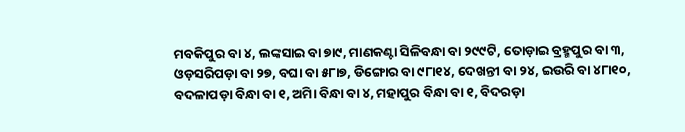ମବକିପୁର ବା ୪, ଲଙ୍କସାଇ ବା ୭ା୯, ମାଣକଣ୍ଟା ସିଳିବନ୍ଧା ବା ୨୯୯ଟି, ତୋଡ଼ାଇ ବ୍ରହ୍ମପୁର ବା ୩, ଓଡ଼ସରିପଡ଼ା ବା ୨୭, ବଘା ବା ୫୮ା୭, ଡିଙ୍ଗୋର ବା ୯୮ା୧୪, ଦେଖନ୍ତୀ ବା ୨୪, ଇଉରି ବା ୪୮ା୧୦, ବଦଳାପଡ଼ା ବିନ୍ଧା ବା ୧, ଅିମା ବିନ୍ଧା ବା ୪, ମହାପୁର ବିନ୍ଧା ବା ୧, ବିଦରଡ଼ା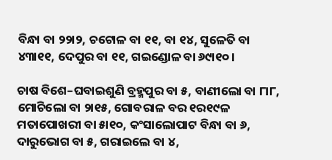ବିନ୍ଧା ବା ୨୨ା୨, ଚଟୋଳ ବା ୧୧, ବା ୧୪, ସୁଳେତି ବା ୪୩ା୧୧, ଦେପୁର ବା ୧୧, ଗଇଣ୍ଡୋଳ ବା ୬୯ା୧୦।

ଚାଷ ବିଶେ–ଘବାଇଶୁଣି ବ୍ରହ୍ମପୁର ବା ୫, ବାଣୀଲୋ ବା ୮ା୮, ମୋଚିଲୋ ବା ୨ା୧୫, ଗୋବରାଳ ବର ୧ର୧୯ଳ ମତାପୋଖରୀ ବା ୫ା୧୦, କଂସାଲୋପାଟ ବିନ୍ଧା ବା ୬, ଦାରୁଭୋଗ ବା ୫, ଗରାଇଲେ ବା ୪,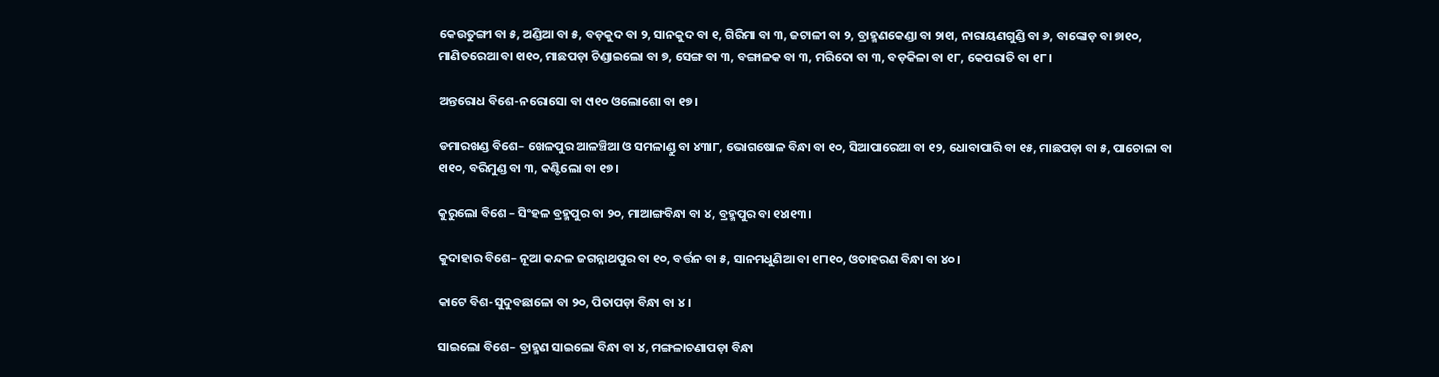କେଉତୁଙ୍ଗୀ ବା ୫, ଅଣ୍ଡିଆ ବା ୫, ବଡ଼କୁଦ ବା ୨, ସାନକୁଦ ବା ୧, ଗିରିମା ବା ୩, ଜଟାଳୀ ବା ୨, ବ୍ରାହ୍ମଣକେଣ୍ଡା ବା ୨ା୧ା, ନାରାୟଣଗୁଣ୍ଡି ବା ୬, ବାଙ୍କୋଡ଼ ବା ୭ା୧୦, ମାଣିତରେଆ ବା ୧ା୧୦, ମାଛପଡ଼ା ଚିଣ୍ଡାଇଲୋ ବା ୭, ସେଙ୍ଗ ବା ୩, ବଙ୍ଗାଳକ ବା ୩, ମରିଦୋ ବା ୩, ବଡ଼କିଳା ବା ୧୮, କେପରାତି ବା ୧୮।

ଅନ୍ତରୋଧ ବିଶେ-ନରୋସୋ ବା ୯ା୧୦ ଓଲୋଶୋ ବା ୧୭।

ଡମାରଖଣ୍ଡ ବିଶେ– ଖେଳପୁର ଆଳଞ୍ଚିଆ ଓ ସମଳାଣ୍ଡୁ ବା ୪୩ା୮, ଭୋଗଷୋଳ ବିନ୍ଧା ବା ୧୦, ସିଆପାରେଆ ବା ୧୨, ଧୋବାପାରି ବା ୧୫, ମାଛପଡ଼ା ବା ୫, ପାଚୋଳା ବା ୧ା୧୦, ବରିମୁଣ୍ଡ ବା ୩, କଣ୍ଟିଲୋ ବା ୧୭।

କୁରୁଲୋ ବିଶେ – ସିଂହଳ ବ୍ରହ୍ମପୁର ବା ୨୦, ମାଆଙ୍ଗବିନ୍ଧା ବା ୪, ବ୍ରହ୍ମପୁର ବା ୧୪ା୧୩।

କୁଦାହାର ବିଶେ– ନୂଆ କନ୍ଦଳ ଜଗନ୍ନାଥପୁର ବା ୧୦, ବର୍ତ୍ତନ ବା ୫, ସାନମଧୁଣିଆ ବା ୧୮ା୧୦, ଓତାହରଣ ବିନ୍ଧା ବା ୪୦।

କାଟେ ବିଶ-ସୁଦୁବଛାଳୋ ବା ୨୦, ପିତାପଡ଼ା ବିନ୍ଧା ବା ୪।

ସାଇଲୋ ବିଶେ– ବ୍ରାହ୍ମଣ ସାଇଲୋ ବିନ୍ଧା ବା ୪, ମଙ୍ଗଳାଚଣାପଡ଼ା ବିନ୍ଧା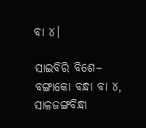ବା ୪।

ସାଇବିରି ବିଶେ– ବଙ୍ଗାକୋ ବନ୍ଧା ବା ୪, ସାଳଜଙ୍ଗବିନ୍ଧା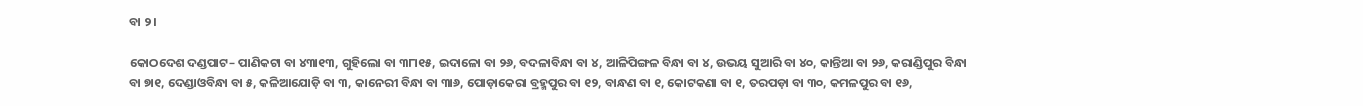ବା ୨।

କୋଠଦେଶ ଦଣ୍ଡପାଟ– ପାଣିକଟା ବା ୪୩ା୧୩, ଗୁହିଲୋ ବା ୩୮ା୧୫, ଇଦାଳୋ ବା ୨୬, ବଦଳାବିନ୍ଧା ବା ୪, ଆଳିପିଙ୍ଗଳ ବିନ୍ଧା ବା ୪, ଉଭୟ ସୁଆରି ବା ୪୦, କାନ୍ତିଆ ବା ୨୬, କରାଣ୍ଡିପୁର ବିନ୍ଧା ବା ୭ା୧, ଦେଣ୍ଡାଓବିନ୍ଧା ବା ୫, କଳିଆଯୋଡ଼ି ବା ୩, କାନେରୀ ବିନ୍ଧା ବା ୩ା୬, ପୋଡ଼ାକେରା ବ୍ରହ୍ମପୁର ବା ୧୨, ବାନ୍ଧଣ ବା ୧, କୋଟକଣା ବା ୧, ତରପଡ଼ା ବା ୩୦, କମଳପୁର ବା ୧୬,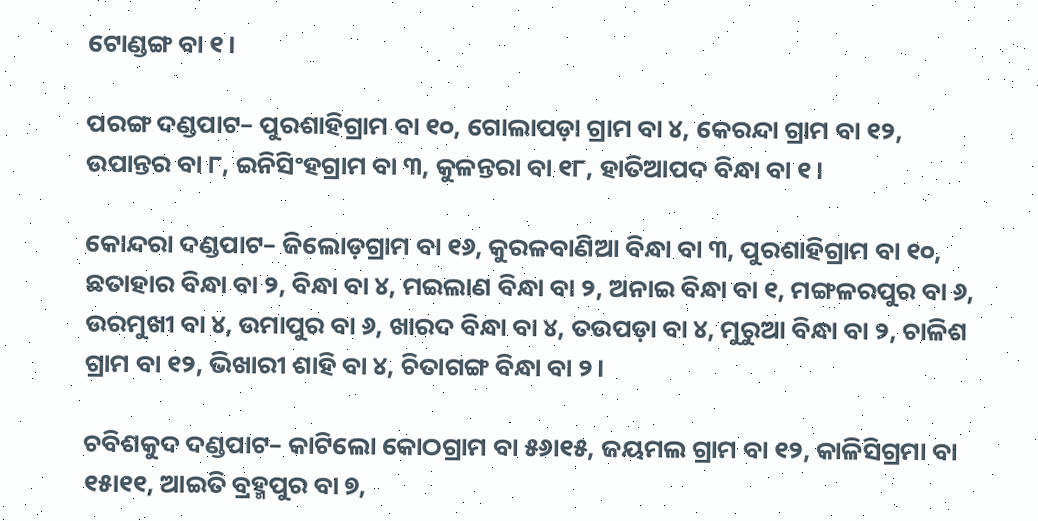ଟୋଣ୍ଡଙ୍ଗ ବା ୧।

ପରଙ୍ଗ ଦଣ୍ଡପାଟ– ପୁରଶାହିଗ୍ରାମ ବା ୧୦, ଗୋଲାପଡ଼ା ଗ୍ରାମ ବା ୪, କେରନ୍ଦା ଗ୍ରାମ ବା ୧୨, ଉପାନ୍ତର ବା ୮, ଇନିସିଂହଗ୍ରାମ ବା ୩, କୁଳନ୍ତରା ବା ୧୮, ହାତିଆପଦ ବିନ୍ଧା ବା ୧।

କୋନ୍ଦରା ଦଣ୍ଡପାଟ– ଜିଲୋଡ଼ଗ୍ରାମ ବା ୧୬, କୁରଳବାଣିଆ ବିନ୍ଧା ବା ୩, ପୁରଶାହିଗ୍ରାମ ବା ୧୦, ଛତାହାର ବିନ୍ଧା ବା ୨, ବିନ୍ଧା ବା ୪, ମଇଲାଣ ବିନ୍ଧା ବା ୨, ଅନାଇ ବିନ୍ଧା ବା ୧, ମଙ୍ଗଳରପୁର ବା ୬, ଉରମୁଖୀ ବା ୪, ଉମାପୁର ବା ୬, ଖାରଦ ବିନ୍ଧା ବା ୪, ତଉପଡ଼ା ବା ୪, ମୁରୁଆ ବିନ୍ଧା ବା ୨, ଚାଳିଶ ଗ୍ରାମ ବା ୧୨, ଭିଖାରୀ ଶାହି ବା ୪, ଚିତାଗଙ୍ଗ ବିନ୍ଧା ବା ୨।

ଚବିଶକୁଦ ଦଣ୍ଡପାଟ– କାଟିଲୋ କୋଠଗ୍ରାମ ବା ୫୬ା୧୫, ଜୟମଲ ଗ୍ରାମ ବା ୧୨, କାଳିସିଗ୍ରମା ବା ୧୫ା୧୧, ଆଇତି ବ୍ରହ୍ମପୁର ବା ୭,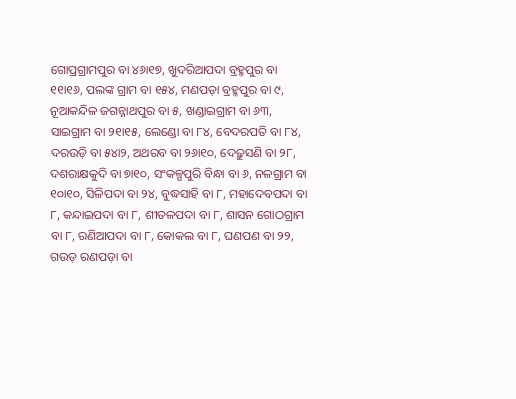ଗୋପ୍ରଗ୍ରାମପୁର ବା ୪୬ା୧୭, ଖୁଦରିଆପଦା ବ୍ରହ୍ମପୁର ବା ୧୧ା୧୬, ପଲଙ୍କ ଗ୍ରାମ ବା ୧୫୪, ମଣପଡ଼ା ବ୍ରହ୍ମପୁର ବା ୯, ନୂଆକନ୍ଦିଳ ଜଗନ୍ନାଥପୁର ବା ୫, ଖଣ୍ଡାଇଗ୍ରାମ ବା ୬୩, ସାଇଗ୍ରାମ ବା ୨୧ା୧୫, ଲେଣ୍ଡୋ ବା ୮୪, ବେଦରପତି ବା ୮୪, ଦରଉଡ଼ି ବା ୫୪ା୨, ଅଥରବ ବା ୨୬ା୧୦, ଦେଢ଼ୁସଣି ବା ୨୮, ଦଶରାକ୍ଷକୁଦି ବା ୭ା୧୦, ସଂକଳ୍ପପୁରି ବିନ୍ଧା ବା ୬, ନଳଗ୍ରାମ ବା ୧୦ା୧୦, ସିଳିପଦା ବା ୨୪, ବୁଦ୍ଧସାହି ବା ୮, ମହାଦେବପଦା ବା ୮, କନ୍ଦାଇପଦା ବା ୮, ଶୀତଳପଦା ବା ୮, ଶାସନ ଗୋଠଗ୍ରାମ ବା ୮, ରଣିଆପଦା ବା ୮, କୋକଲ ବା ୮, ଘଣପଣ ବା ୨୨, ଗଉଡ଼ ରଣପଡ଼ା ବା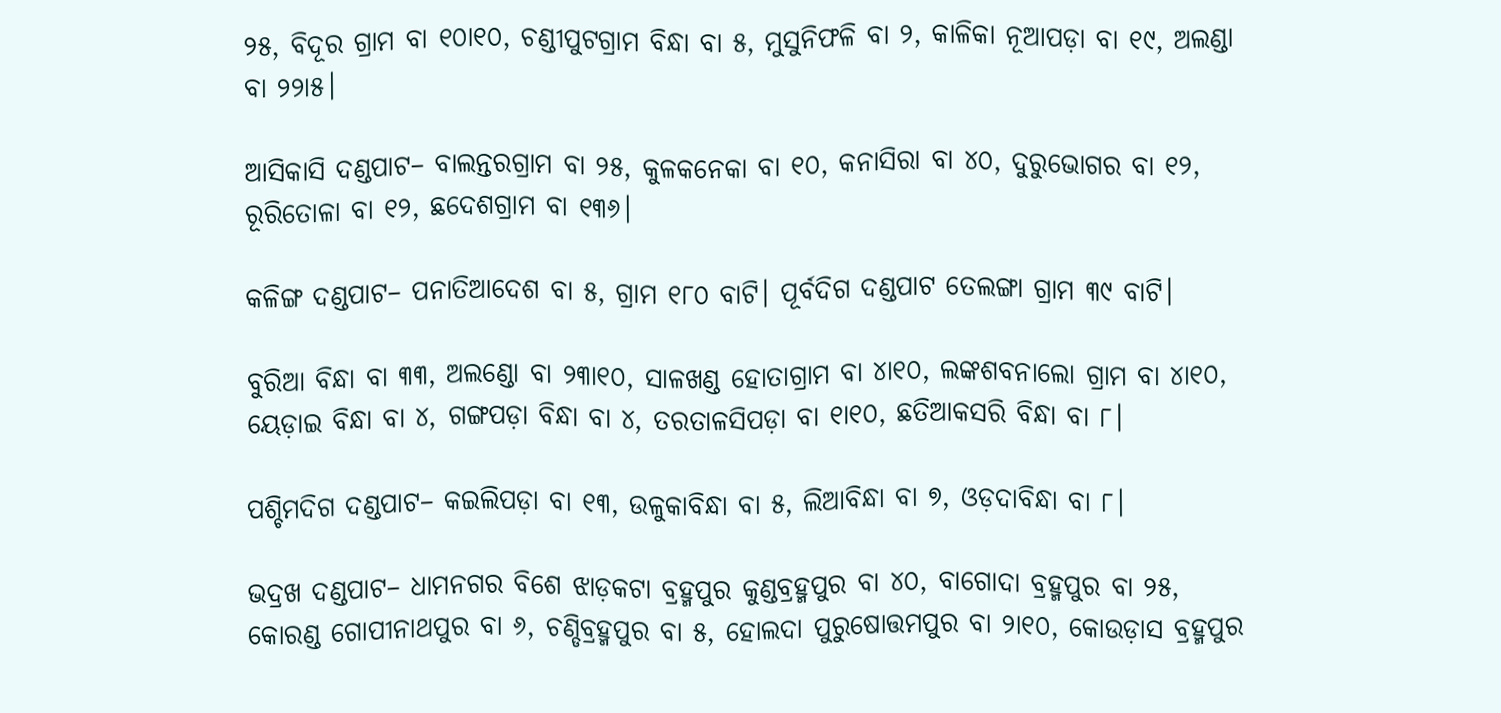୨୫, ବିଦୂର ଗ୍ରାମ ବା ୧୦ା୧୦, ଚଣ୍ଡୀପୁଟଗ୍ରାମ ବିନ୍ଧା ବା ୫, ମୁସୁନିଫଳି ବା ୨, କାଳିକା ନୂଆପଡ଼ା ବା ୧୯, ଅଲଣ୍ଡା ବା ୨୨ା୫।

ଆସିକାସି ଦଣ୍ଡପାଟ– ବାଲନ୍ତରଗ୍ରାମ ବା ୨୫, କୁଳକନେକା ବା ୧୦, କନାସିରା ବା ୪୦, ଦୁରୁଭୋଗର ବା ୧୨, ରୂରିତୋଳା ବା ୧୨, ଛଦେଶଗ୍ରାମ ବା ୧୩୬।

କଳିଙ୍ଗ ଦଣ୍ଡପାଟ– ପନାତିଆଦେଶ ବା ୫, ଗ୍ରାମ ୧୮୦ ବାଟି। ପୂର୍ବଦିଗ ଦଣ୍ଡପାଟ ତେଲଙ୍ଗା ଗ୍ରାମ ୩୯ ବାଟି।

ବୁରିଆ ବିନ୍ଧା ବା ୩୩, ଅଲଣ୍ଡୋ ବା ୨୩ା୧୦, ସାଳଖଣ୍ଡ ହୋତାଗ୍ରାମ ବା ୪ା୧୦, ଲଙ୍କଶବନାଲୋ ଗ୍ରାମ ବା ୪ା୧୦, ୟେଡ଼ାଇ ବିନ୍ଧା ବା ୪, ଗଙ୍ଗପଡ଼ା ବିନ୍ଧା ବା ୪, ତରତାଳସିପଡ଼ା ବା ୧ା୧୦, ଛତିଆକସରି ବିନ୍ଧା ବା ୮।

ପଶ୍ଚିମଦିଗ ଦଣ୍ଡପାଟ– କଇଲିପଡ଼ା ବା ୧୩, ଉଳୁକାବିନ୍ଧା ବା ୫, ଲିଆବିନ୍ଧା ବା ୭, ଓଡ଼ଦାବିନ୍ଧା ବା ୮।

ଭଦ୍ରଖ ଦଣ୍ଡପାଟ– ଧାମନଗର ବିଶେ ଝାଡ଼କଟା ବ୍ରହ୍ମପୁର କୁଣ୍ଡବ୍ରହ୍ମପୁର ବା ୪୦, ବାଗୋଦା ବ୍ରହ୍ମପୁର ବା ୨୫, କୋରଣ୍ଡ ଗୋପୀନାଥପୁର ବା ୬, ଚଣ୍ଡିବ୍ରହ୍ମପୁର ବା ୫, ହୋଲଦା ପୁରୁଷୋତ୍ତମପୁର ବା ୨ା୧୦, କୋଉଡ଼ାସ ବ୍ରହ୍ମପୁର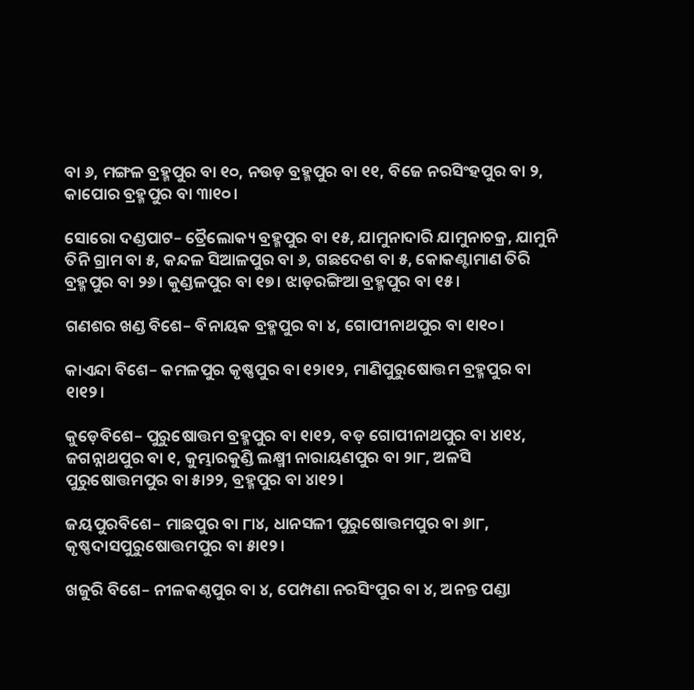ବା ୬, ମଙ୍ଗଳ ବ୍ରହ୍ମପୁର ବା ୧୦, ନଉଡ଼ ବ୍ରହ୍ମପୁର ବା ୧୧, ବିଜେ ନରସିଂହପୁର ବା ୨, କାପୋର ବ୍ରହ୍ମପୁର ବା ୩ା୧୦।

ସୋରୋ ଦଣ୍ଡପାଟ– ତ୍ରୈଲୋକ୍ୟ ବ୍ରହ୍ମପୁର ବା ୧୫, ଯାମୁନାଦାରି ଯାମୁନାଚକ୍ର, ଯାମୁନି ତିନି ଗ୍ରାମ ବା ୫, କନ୍ଦଳ ସିଆଳପୁର ବା ୬, ଗଛଦେଶ ବା ୫, କୋକଣ୍ଟାମାଣ ତିରି ବ୍ରହ୍ମପୁର ବା ୨୬। କୁଣ୍ଡଳପୁର ବା ୧୭। ଝାଡ଼ରଙ୍ଗିଆ ବ୍ରହ୍ମପୁର ବା ୧୫।

ଗଣଶର ଖଣ୍ଡ ବିଶେ– ବିନାୟକ ବ୍ରହ୍ମପୁର ବା ୪, ଗୋପୀନାଥପୁର ବା ୧ା୧୦।

କାଏନ୍ଦା ବିଶେ– କମଳପୁର କୃଷ୍ଣପୁର ବା ୧୨ା୧୨, ମାଣିପୁରୁଷୋତ୍ତମ ବ୍ରହ୍ମପୁର ବା ୧ା୧୨।

କୁଡ଼େବିଶେ– ପୁରୁଷୋତ୍ତମ ବ୍ରହ୍ମପୁର ବା ୧ା୧୨, ବଡ଼ ଗୋପୀନାଥପୁର ବା ୪ା୧୪, ଜଗନ୍ନାଥପୁର ବା ୧, କୁମ୍ଭାରକୁଣ୍ଡି ଲକ୍ଷ୍ମୀ ନାରାୟଣପୁର ବା ୨ା୮, ଅଳସି ପୁରୁଷୋତ୍ତମପୁର ବା ୫ା୨୨, ବ୍ରହ୍ମପୁର ବା ୪ା୧୨।

ଜୟପୁରବିଶେ– ମାଛପୁର ବା ୮ା୪, ଧାନସଳୀ ପୁରୁଷୋତ୍ତମପୁର ବା ୬ା୮, କୃଷ୍ଣଦାସପୁରୁଷୋତ୍ତମପୁର ବା ୫ା୧୨।

ଖଜୁରି ବିଶେ– ନୀଳକଣ୍ଠପୁର ବା ୪, ପେମ୍ପଣା ନରସିଂପୁର ବା ୪, ଅନନ୍ତ ପଣ୍ଡା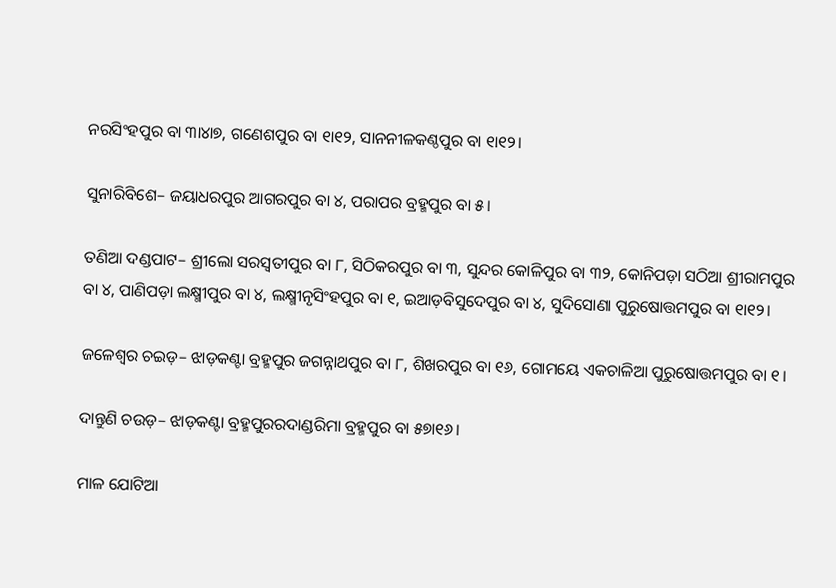ନରସିଂହପୁର ବା ୩ା୪ା୭, ଗଣେଶପୁର ବା ୧ା୧୨, ସାନନୀଳକଣ୍ଠପୁର ବା ୧ା୧୨।

ସୁନାରିବିଶେ– ଜୟାଧରପୁର ଆଗରପୁର ବା ୪, ପରାପର ବ୍ରହ୍ମପୁର ବା ୫।

ତଣିଆ ଦଣ୍ଡପାଟ– ଶ୍ରୀଲୋ ସରସ୍ୱତୀପୁର ବା ୮, ସିଠିକରପୁର ବା ୩, ସୁନ୍ଦର କୋଳିପୁର ବା ୩୨, କୋନିପଡ଼ା ସଠିଆ ଶ୍ରୀରାମପୁର ବା ୪, ପାଣିପଡ଼ା ଲକ୍ଷ୍ମୀପୁର ବା ୪, ଲକ୍ଷ୍ମୀନୃସିଂହପୁର ବା ୧, ଇଆଡ଼ବିସୁଦେପୁର ବା ୪, ସୁଦିସୋଣା ପୁରୁଷୋତ୍ତମପୁର ବା ୧ା୧୨।

ଜଳେଶ୍ୱର ଚଇଡ଼– ଝାଡ଼କଣ୍ଟା ବ୍ରହ୍ମପୁର ଜଗନ୍ନାଥପୁର ବା ୮, ଶିଖରପୁର ବା ୧୬, ଗୋମୟେ ଏକଚାଳିଆ ପୁରୁଷୋତ୍ତମପୁର ବା ୧।

ଦାନ୍ତୁଣି ଚଉଡ଼– ଝାଡ଼କଣ୍ଟା ବ୍ରହ୍ମପୁରରଦାଣ୍ଡରିମା ବ୍ରହ୍ମପୁର ବା ୫୭ା୧୬।

ମାଳ ଯୋଟିଆ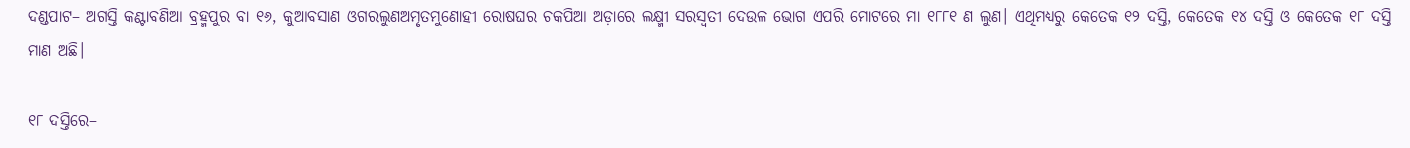ଦଣ୍ଡପାଟ– ଅଗସ୍ତି କଣ୍ଟାବଣିଆ ବ୍ରହ୍ମପୁର ବା ୧୬, କୁଆବସାଣ ଓଗରଲୁଣଅମୃତମୁଣୋହୀ ରୋଷଘର ଚକପିଆ ଅଡ଼ାରେ ଲକ୍ଷ୍ମୀ ସରସ୍ୱତୀ ଦେଉଳ ଭୋଗ ଏପରି ମୋଟରେ ମା ୧୮୮୧ ଣ ଲୁଣ। ଏଥିମଧ୍ୟରୁ କେତେକ ୧୨ ଦସ୍ତି, କେତେକ ୧୪ ଦସ୍ତି ଓ କେତେକ ୧୮ ଦସ୍ତି ମାଣ ଅଛି।

୧୮ ଦସ୍ତିରେ–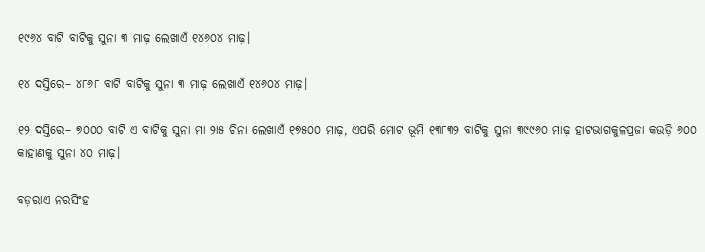୧୯୬୪ ବାଟି ବାଟିକୁ ସୁନା ୩ ମାଢ଼ ଲେଖାଏଁ ୧୪୬୦୪ ମାଢ଼।

୧୪ ଦସ୍ତିରେ– ୪୮୬୮ ବାଟି ବାଟିକୁ ସୁନା ୩ ମାଢ଼ ଲେଖାଏଁ ୧୪୬୦୪ ମାଢ଼।

୧୨ ଦସ୍ତିରେ– ୭୦୦୦ ବାଟି ଏ ବାଟିକୁ ସୁନା ମା ୨ା୫ ଚିନା ଲେଖାଏଁ ୧୭୫୦୦ ମାଢ଼, ଏପରି ମୋଟ ଭୂମି ୧୩୮୩୨ ବାଟିକୁ ସୁନା ୩୯୯୬୦ ମାଢ଼ ହାଟଭାଗକୁଳପ୍ରଜା କଉଡ଼ି ୬୦୦ କାହାଣକୁ ସୁନା ୪୦ ମାଢ଼।

ବଡ଼ରାଏ ନରସିଂହ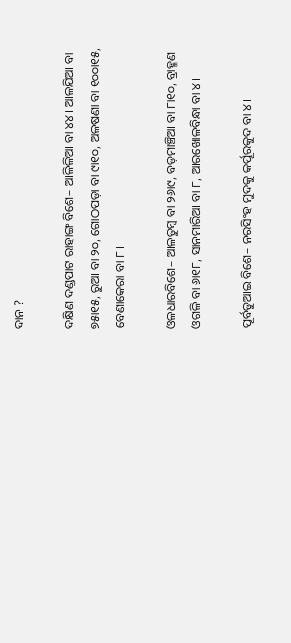ଦାନ ?

ଦକ୍ଷିଣ ଦଣ୍ଡପାଟ ରାହାଙ୍ଗ ବିଶେ– ଆଳିଳିଆ ବା ୪୪। ଆଳଯିଆ ବା ୭୫ା୧୫, ରୁଆ ବା ୨୦, ଗୋଠପଡ଼ା ବା ୯ା୧୦, ଅଳଷଣା ବା ୧୦୦ା୧୫, ବେଣାକେରା ବା ୮।

ଓଳଧାରବିଶେ– ଆଳତୁମ୍ବ ବା ୨୬ା୯, ବଡ଼ମାଞ୍ଚିଆ ବା ୮ା୧୦, ବ୍ରାହ୍ମଣ ଓଗଳି ବା ୬ା୧୮, ସାନମାରିଆ ବା ୮, ଆରଖୋଳବିନ୍ଧା ବା ୪।

ପୂର୍ବଡୁଆଇ ବିଶେ– ନରସିଂହ ମୁଦକୁ କର୍ପୂରକୁଦ ବା ୪।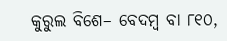କୁରୁଲ ବିଶେ– ବେଦମ୍ବ ବା ୮୧୦,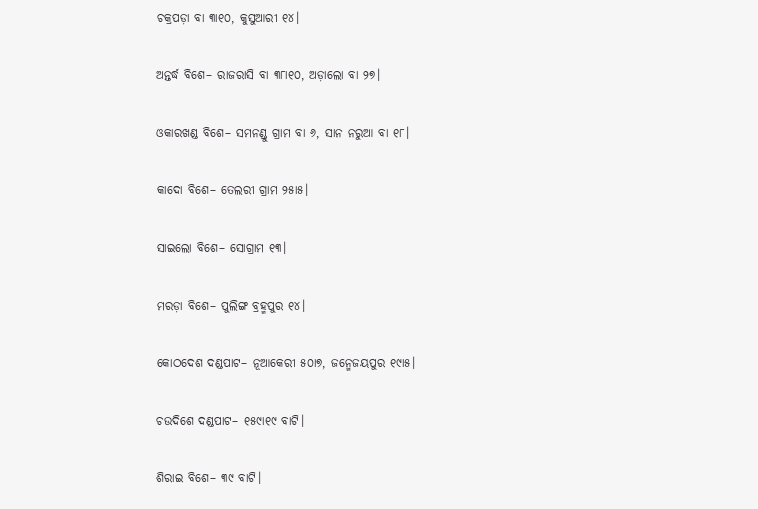ଚକ୍ରପଡ଼ା ବା ୩ା୧୦, କୁସୁଆରୀ ୧୪।

ଅନ୍ତର୍ଦ୍ଧ ବିଶେ– ରାଜରାସି ବା ୩୮ା୧୦, ଅଡ଼ାଲୋ ବା ୨୭।

ଓକାରଖଣ୍ଡ ବିଶେ– ସମନଣ୍ଡୁ ଗ୍ରାମ ବା ୬, ସାନ ନରୁଆ ବା ୧୮।

କାଦୋ ବିଶେ– ତେଲରୀ ଗ୍ରାମ ୨୫ା୫।

ସାଇଲୋ ବିଶେ– ସୋଗ୍ରାମ ୧୩।

ମରଡ଼ା ବିଶେ– ପୁଲିଙ୍ଗ ବ୍ରହ୍ମପୁର ୧୪।

କୋଠଦେଶ ଦଣ୍ଡପାଟ– ନୂଆକେରୀ ୫୦ା୭, ଜନ୍ମେଜୟପୁର ୧୯ା୫।

ଚଉଦିଶେ ଦଣ୍ଡପାଟ– ୧୫୯ା୧୯ ବାଟି।

ଶିରାଇ ବିଶେ– ୩୯ ବାଟି।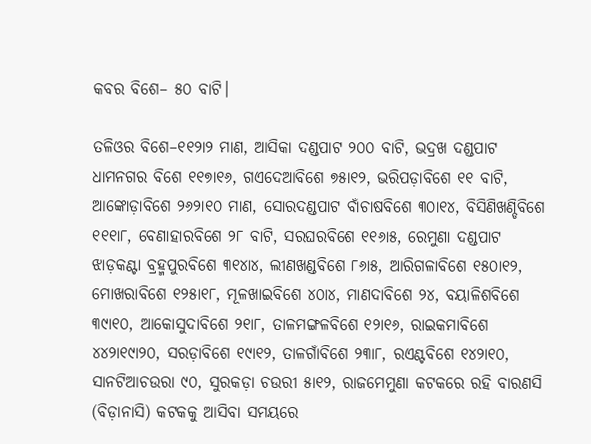କବର ବିଶେ– ୫୦ ବାଟି।

ତଳିଓର ବିଶେ–୧୧୨ା୨ ମାଣ, ଆସିକା ଦଣ୍ଡପାଟ ୨୦୦ ବାଟି, ଭଦ୍ରଖ ଦଣ୍ଡପାଟ ଧାମନଗର ବିଶେ ୧୧୭ା୧୬, ଗଏଦେଆବିଶେ ୭୫ା୧୨, ଭରିପଡ଼ାବିଶେ ୧୧ ବାଟି, ଆଙ୍କୋଡ଼ାବିଶେ ୨୬୨ା୧୦ ମାଣ, ସୋରଦଣ୍ଡପାଟ ବାଁଚାଷବିଶେ ୩୦ା୧୪, ବିସିଣିଖଣ୍ଡିବିଶେ ୧୧୧ା୮, ବେଣାହାରବିଶେ ୨୮ ବାଟି, ସରଘରବିଶେ ୧୧୬ା୫, ରେମୁଣା ଦଣ୍ଡପାଟ ଝାଡ଼କଣ୍ଟା ବ୍ରହ୍ମପୁରବିଶେ ୩୧୪ା୪, ଲୀଣଖଣ୍ଡବିଶେ ୮୬ା୫, ଆରିଗଳାବିଶେ ୧୫୦ା୧୨, ମୋଖରାବିଶେ ୧୨୫ା୧୮, ମୂଳଖାଇବିଶେ ୪୦ା୪, ମାଣଦାବିଶେ ୨୪, ବୟାଳିଶବିଶେ ୩୯ା୧୦, ଆକୋସୁଦାବିଶେ ୨୧ା୮, ତାଳମଙ୍ଗଳବିଶେ ୧୨ା୧୬, ରାଇକମାବିଶେ ୪୪୨ା୧୯ା୨୦, ସରଡ଼ାବିଶେ ୧୯ା୧୨, ତାଳଗାଁବିଶେ ୨୩ା୮, ରଏଣ୍ଟବିଶେ ୧୪୨ା୧୦, ସାନଟିଆଚଉରା ୯୦, ସୁରକଡ଼ା ଚଉରୀ ୫ା୧୨, ରାଜମେମୁଣା କଟକରେ ରହି ବାରଣସି (ବିଡ଼ାନାସି) କଟକକୁ ଆସିବା ସମୟରେ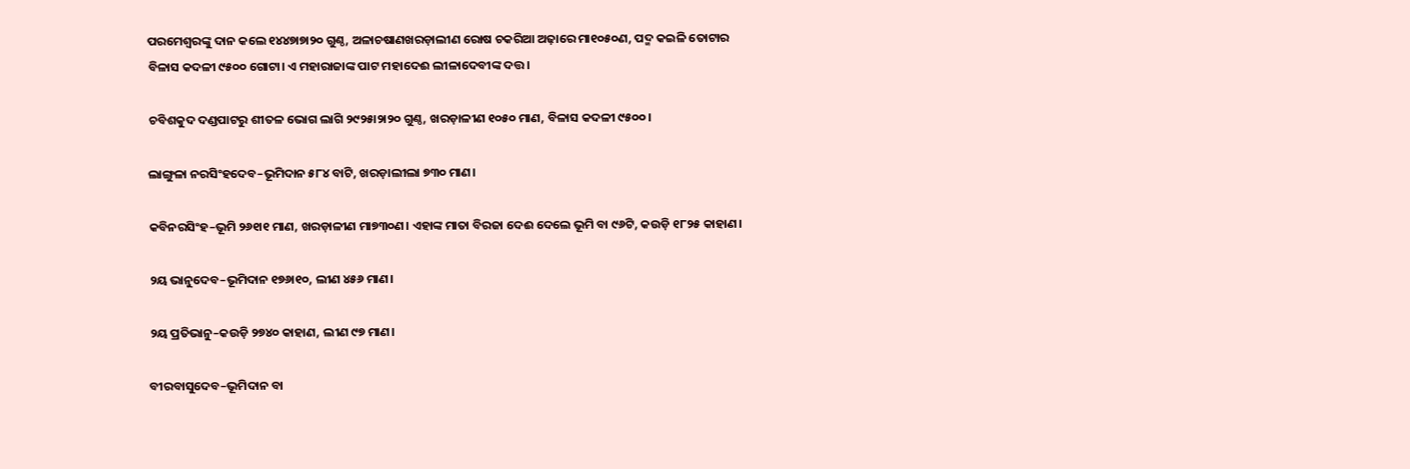ପରମେଶ୍ୱରଙ୍କୁ ଦାନ କଲେ ୧୪୪୭ା୭ା୨୦ ଗୁଣ୍ଠ, ଅଳାଚଷାଣଖରଡ଼ାଲୀଣ ରୋଷ ଚକରିଆ ଅଢ଼ାରେ ମା୧୦୫୦ଣ, ପଦ୍ମ କଇଳି ତୋଟାର ବିଳାସ କଦଳୀ ୯୫୦୦ ଗୋଟା। ଏ ମହାରାଜାଙ୍କ ପାଟ ମହାଦେଈ ଲୀଳାଦେବୀଙ୍କ ଦତ୍ତ।

ଚବିଶକୁଦ ଦଣ୍ଡପାଟରୁ ଶୀତଳ ଭୋଗ ଲାଗି ୨୯୨୫ା୨ା୨୦ ଗୁଣ୍ଠ, ଖରଡ଼ାଳୀଣ ୧୦୫୦ ମାଣ, ବିଳାସ କଦଳୀ ୯୫୦୦।

ଲାଙ୍ଗୁଳା ନରସିଂହଦେବ–ଭୂମିଦାନ ୫୮୪ ବାଟି, ଖରଡ଼ାଲୀଲା ୭୩୦ ମାଣ।

କବିନରସିଂହ–ଭୂମି ୨୬୧ା୧ ମାଣ, ଖରଡ଼ାଳୀଣ ମା୭୩୦ଣ। ଏହାଙ୍କ ମାତା ବିରଜା ଦେଈ ଦେଲେ ଭୂମି ବା ୯୬ଟି, କଉଡ଼ି ୧୮୨୫ କାହାଣ।

୨ୟ ଭାନୁଦେବ–ଭୂମିଦାନ ୧୭୬ା୧୦, ଲୀଣ ୪୫୬ ମାଣ।

୨ୟ ପ୍ରତିଭାନୁ–କଉଡ଼ି ୨୭୪୦ କାହାଣ, ଲୀଣ ୯୭ ମାଣ।

ବୀରବାସୁଦେବ–ଭୂମିଦାନ ବା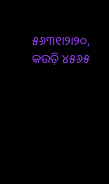୫୬୩୧ା୨ା୨୦, କଉଡ଼ି ୪୫୬୫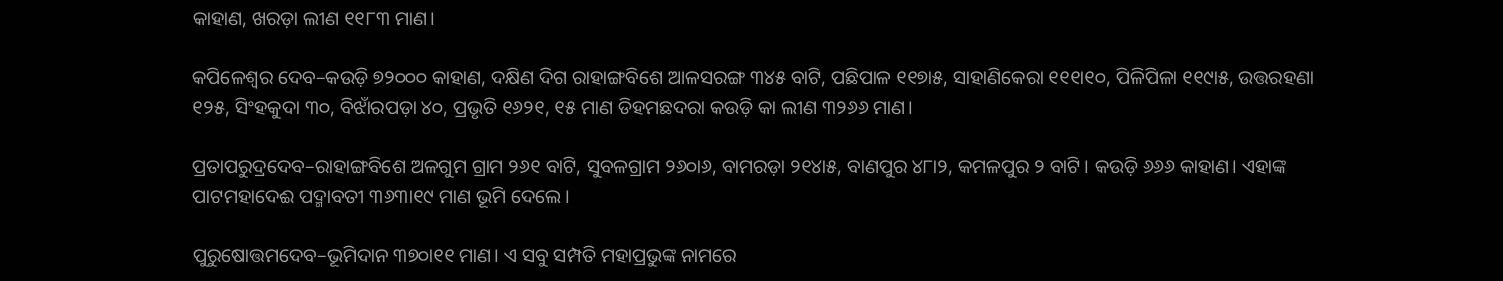କାହାଣ, ଖରଡ଼ା ଲୀଣ ୧୧୮୩ ମାଣ।

କପିଳେଶ୍ୱର ଦେବ–କଉଡ଼ି ୭୨୦୦୦ କାହାଣ, ଦକ୍ଷିଣ ଦିଗ ରାହାଙ୍ଗବିଶେ ଆଳସରଙ୍ଗ ୩୪୫ ବାଟି, ପଛିପାଳ ୧୧୭ା୫, ସାହାଣିକେରା ୧୧୧ା୧୦, ପିଳିପିଳା ୧୧୯ା୫, ଉତ୍ତରହଣା ୧୨୫, ସିଂହକୁଦା ୩୦, ବିଝାଁରପଡ଼ା ୪୦, ପ୍ରଭୃତି ୧୬୨୧, ୧୫ ମାଣ ଡିହମଛଦରା କଉଡ଼ି କା ଲୀଣ ୩୨୬୬ ମାଣ।

ପ୍ରତାପରୁଦ୍ରଦେବ–ରାହାଙ୍ଗବିଶେ ଅଳଗୁମ ଗ୍ରାମ ୨୬୧ ବାଟି, ସୁବଳଗ୍ରାମ ୨୬୦ା୬, ବାମରଡ଼ା ୨୧୪ା୫, ବାଣପୁର ୪୮ା୨, କମଳପୁର ୨ ବାଟି। କଉଡ଼ି ୬୬୬ କାହାଣ। ଏହାଙ୍କ ପାଟମହାଦେଈ ପଦ୍ମାବତୀ ୩୬୩ା୧୯ ମାଣ ଭୂମି ଦେଲେ।

ପୁରୁଷୋତ୍ତମଦେବ–ଭୂମିଦାନ ୩୭୦ା୧୧ ମାଣ। ଏ ସବୁ ସମ୍ପତି ମହାପ୍ରଭୁଙ୍କ ନାମରେ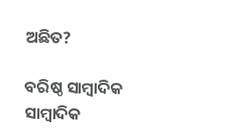ଅଛିତ?

ବରିଷ୍ଠ ସାମ୍ବାଦିକ
ସାମ୍ବାଦିକ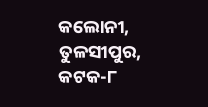କଲୋନୀ, ତୁଳସୀପୁର, କଟକ-୮